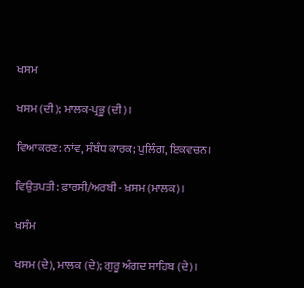ਖਸਮ

ਖਸਮ (ਦੀ); ਮਾਲਕ-ਪ੍ਰਭੂ (ਦੀ)।

ਵਿਆਕਰਣ: ਨਾਂਵ, ਸੰਬੰਧ ਕਾਰਕ; ਪੁਲਿੰਗ, ਇਕਵਚਨ।

ਵਿਉਤਪਤੀ: ਫ਼ਾਰਸੀ/ਅਰਬੀ - ਖ਼ਸਮ (ਮਾਲਕ)।

ਖਸੰਮ

ਖਸਮ (ਦੇ), ਮਾਲਕ (ਦੇ); ਗੁਰੂ ਅੰਗਦ ਸਾਹਿਬ (ਦੇ)।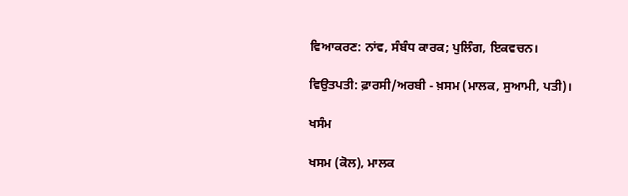ਵਿਆਕਰਣ: ਨਾਂਵ, ਸੰਬੰਧ ਕਾਰਕ; ਪੁਲਿੰਗ, ਇਕਵਚਨ।

ਵਿਉਤਪਤੀ: ਫ਼ਾਰਸੀ/ਅਰਬੀ - ਖ਼ਸਮ (ਮਾਲਕ, ਸੁਆਮੀ, ਪਤੀ)।

ਖਸੰਮ

ਖਸਮ (ਕੋਲ), ਮਾਲਕ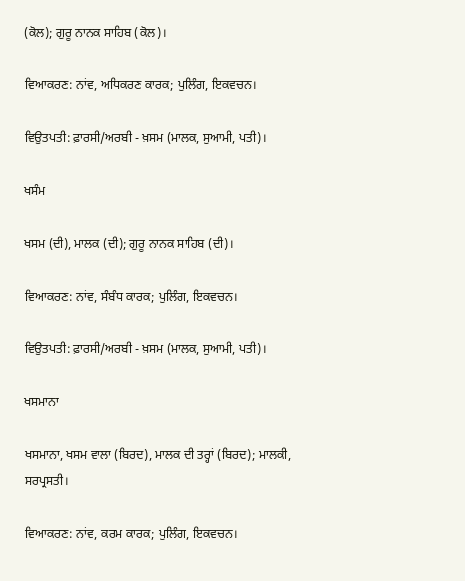(ਕੋਲ); ਗੁਰੂ ਨਾਨਕ ਸਾਹਿਬ (ਕੋਲ)।

ਵਿਆਕਰਣ: ਨਾਂਵ, ਅਧਿਕਰਣ ਕਾਰਕ; ਪੁਲਿੰਗ, ਇਕਵਚਨ।

ਵਿਉਤਪਤੀ: ਫ਼ਾਰਸੀ/ਅਰਬੀ - ਖ਼ਸਮ (ਮਾਲਕ, ਸੁਆਮੀ, ਪਤੀ)।

ਖਸੰਮ

ਖਸਮ (ਦੀ), ਮਾਲਕ (ਦੀ); ਗੁਰੂ ਨਾਨਕ ਸਾਹਿਬ (ਦੀ)।

ਵਿਆਕਰਣ: ਨਾਂਵ, ਸੰਬੰਧ ਕਾਰਕ; ਪੁਲਿੰਗ, ਇਕਵਚਨ।

ਵਿਉਤਪਤੀ: ਫ਼ਾਰਸੀ/ਅਰਬੀ - ਖ਼ਸਮ (ਮਾਲਕ, ਸੁਆਮੀ, ਪਤੀ)।

ਖਸਮਾਨਾ

ਖਸਮਾਨਾ, ਖਸਮ ਵਾਲਾ (ਬਿਰਦ), ਮਾਲਕ ਦੀ ਤਰ੍ਹਾਂ (ਬਿਰਦ); ਮਾਲਕੀ, ਸਰਪ੍ਰਸਤੀ।

ਵਿਆਕਰਣ: ਨਾਂਵ, ਕਰਮ ਕਾਰਕ; ਪੁਲਿੰਗ, ਇਕਵਚਨ।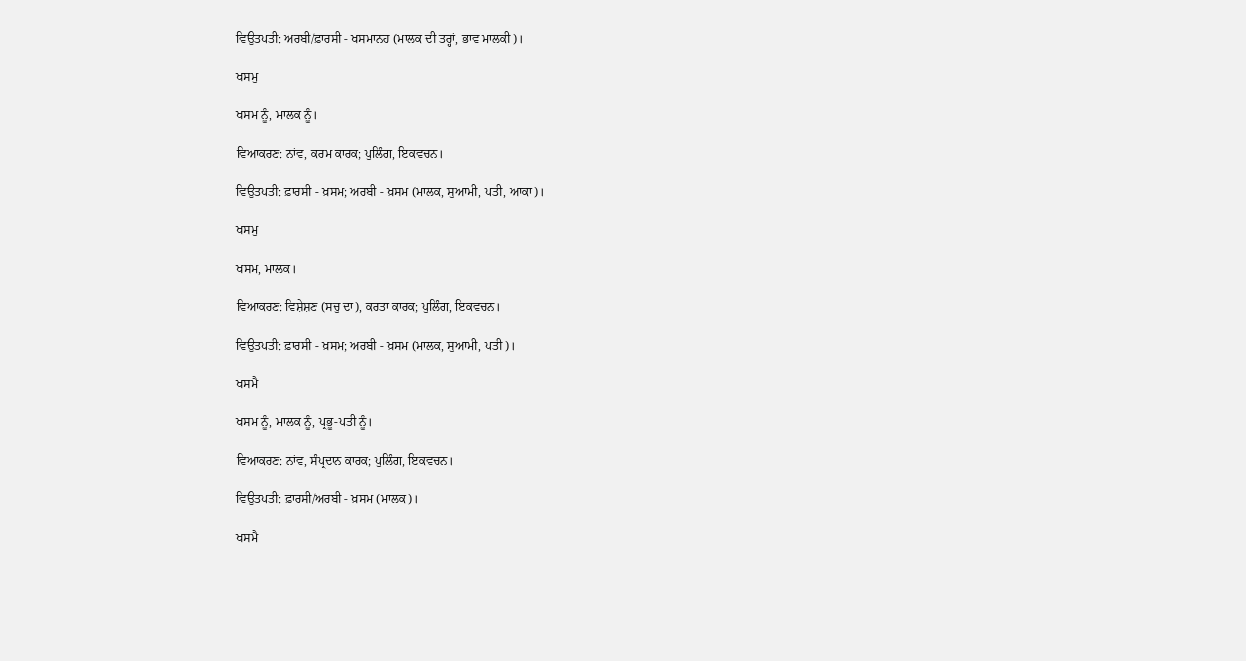ਵਿਉਤਪਤੀ: ਅਰਬੀ/ਫ਼ਾਰਸੀ - ਖਸਮਾਨਹ (ਮਾਲਕ ਦੀ ਤਰ੍ਹਾਂ, ਭਾਵ ਮਾਲਕੀ)।

ਖਸਮੁ

ਖਸਮ ਨੂੰ, ਮਾਲਕ ਨੂੰ।

ਵਿਆਕਰਣ: ਨਾਂਵ, ਕਰਮ ਕਾਰਕ; ਪੁਲਿੰਗ, ਇਕਵਚਨ।

ਵਿਉਤਪਤੀ: ਫ਼ਾਰਸੀ - ਖ਼ਸਮ; ਅਰਬੀ - ਖ਼ਸਮ (ਮਾਲਕ, ਸੁਆਮੀ, ਪਤੀ, ਆਕਾ)।

ਖਸਮੁ

ਖਸਮ, ਮਾਲਕ।

ਵਿਆਕਰਣ: ਵਿਸ਼ੇਸ਼ਣ (ਸਚੁ ਦਾ), ਕਰਤਾ ਕਾਰਕ; ਪੁਲਿੰਗ, ਇਕਵਚਨ।

ਵਿਉਤਪਤੀ: ਫ਼ਾਰਸੀ - ਖ਼ਸਮ; ਅਰਬੀ - ਖ਼ਸਮ (ਮਾਲਕ, ਸੁਆਮੀ, ਪਤੀ)।

ਖਸਮੈ

ਖਸਮ ਨੂੰ, ਮਾਲਕ ਨੂੰ, ਪ੍ਰਭੂ-ਪਤੀ ਨੂੰ।

ਵਿਆਕਰਣ: ਨਾਂਵ, ਸੰਪ੍ਰਦਾਨ ਕਾਰਕ; ਪੁਲਿੰਗ, ਇਕਵਚਨ।

ਵਿਉਤਪਤੀ: ਫ਼ਾਰਸੀ/ਅਰਬੀ - ਖ਼ਸਮ (ਮਾਲਕ)।

ਖਸਮੈ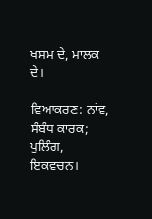ਖਸਮ ਦੇ, ਮਾਲਕ ਦੇ।

ਵਿਆਕਰਣ: ਨਾਂਵ, ਸੰਬੰਧ ਕਾਰਕ; ਪੁਲਿੰਗ, ਇਕਵਚਨ।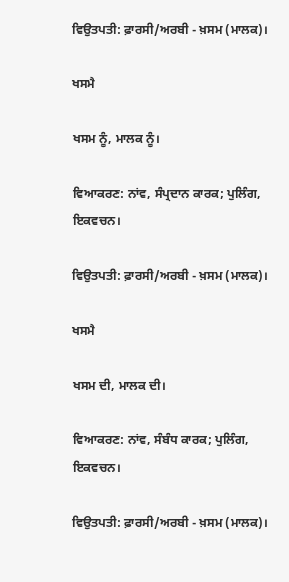ਵਿਉਤਪਤੀ: ਫ਼ਾਰਸੀ/ਅਰਬੀ - ਖ਼ਸਮ (ਮਾਲਕ)।

ਖਸਮੈ

ਖਸਮ ਨੂੰ, ਮਾਲਕ ਨੂੰ।

ਵਿਆਕਰਣ: ਨਾਂਵ, ਸੰਪ੍ਰਦਾਨ ਕਾਰਕ; ਪੁਲਿੰਗ, ਇਕਵਚਨ।

ਵਿਉਤਪਤੀ: ਫ਼ਾਰਸੀ/ਅਰਬੀ - ਖ਼ਸਮ (ਮਾਲਕ)।

ਖਸਮੈ

ਖਸਮ ਦੀ, ਮਾਲਕ ਦੀ।

ਵਿਆਕਰਣ: ਨਾਂਵ, ਸੰਬੰਧ ਕਾਰਕ; ਪੁਲਿੰਗ, ਇਕਵਚਨ।

ਵਿਉਤਪਤੀ: ਫ਼ਾਰਸੀ/ਅਰਬੀ - ਖ਼ਸਮ (ਮਾਲਕ)।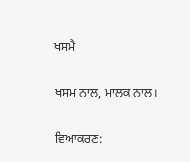ਖਸਮੈ

ਖਸਮ ਨਾਲ, ਮਾਲਕ ਨਾਲ।

ਵਿਆਕਰਣ: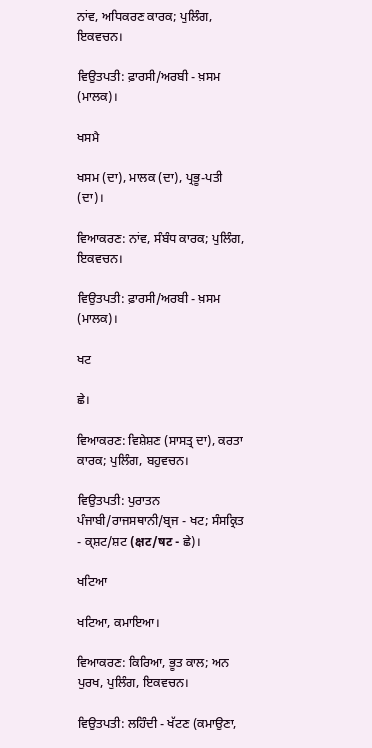ਨਾਂਵ, ਅਧਿਕਰਣ ਕਾਰਕ; ਪੁਲਿੰਗ, ਇਕਵਚਨ।

ਵਿਉਤਪਤੀ: ਫ਼ਾਰਸੀ/ਅਰਬੀ - ਖ਼ਸਮ (ਮਾਲਕ)।

ਖਸਮੈ

ਖਸਮ (ਦਾ), ਮਾਲਕ (ਦਾ), ਪ੍ਰਭੂ-ਪਤੀ (ਦਾ)।

ਵਿਆਕਰਣ: ਨਾਂਵ, ਸੰਬੰਧ ਕਾਰਕ; ਪੁਲਿੰਗ, ਇਕਵਚਨ।

ਵਿਉਤਪਤੀ: ਫ਼ਾਰਸੀ/ਅਰਬੀ - ਖ਼ਸਮ (ਮਾਲਕ)।

ਖਟ

ਛੇ।

ਵਿਆਕਰਣ: ਵਿਸ਼ੇਸ਼ਣ (ਸਾਸਤ੍ਰ ਦਾ), ਕਰਤਾ ਕਾਰਕ; ਪੁਲਿੰਗ, ਬਹੁਵਚਨ।

ਵਿਉਤਪਤੀ: ਪੁਰਾਤਨ ਪੰਜਾਬੀ/ਰਾਜਸਥਾਨੀ/ਬ੍ਰਜ - ਖਟ; ਸੰਸਕ੍ਰਿਤ - ਕ੍ਸ਼ਟ/ਸ਼ਟ (क्षट/षट - ਛੇ)।

ਖਟਿਆ

ਖਟਿਆ, ਕਮਾਇਆ।

ਵਿਆਕਰਣ: ਕਿਰਿਆ, ਭੂਤ ਕਾਲ; ਅਨ ਪੁਰਖ, ਪੁਲਿੰਗ, ਇਕਵਚਨ।

ਵਿਉਤਪਤੀ: ਲਹਿੰਦੀ - ਖੱਟਣ (ਕਮਾਉਣਾ,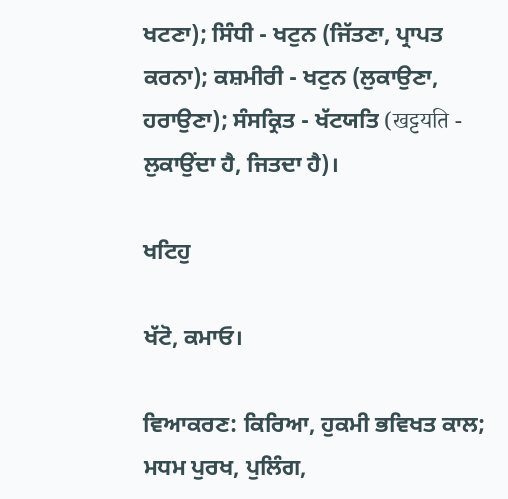ਖਟਣਾ); ਸਿੰਧੀ - ਖਟੁਨ (ਜਿੱਤਣਾ, ਪ੍ਰਾਪਤ ਕਰਨਾ); ਕਸ਼ਮੀਰੀ - ਖਟੁਨ (ਲੁਕਾਉਣਾ, ਹਰਾਉਣਾ); ਸੰਸਕ੍ਰਿਤ - ਖੱਟਯਤਿ (खट्टयति - ਲੁਕਾਉਂਦਾ ਹੈ, ਜਿਤਦਾ ਹੈ)।

ਖਟਿਹੁ

ਖੱਟੋ, ਕਮਾਓ।

ਵਿਆਕਰਣ: ਕਿਰਿਆ, ਹੁਕਮੀ ਭਵਿਖਤ ਕਾਲ; ਮਧਮ ਪੁਰਖ, ਪੁਲਿੰਗ,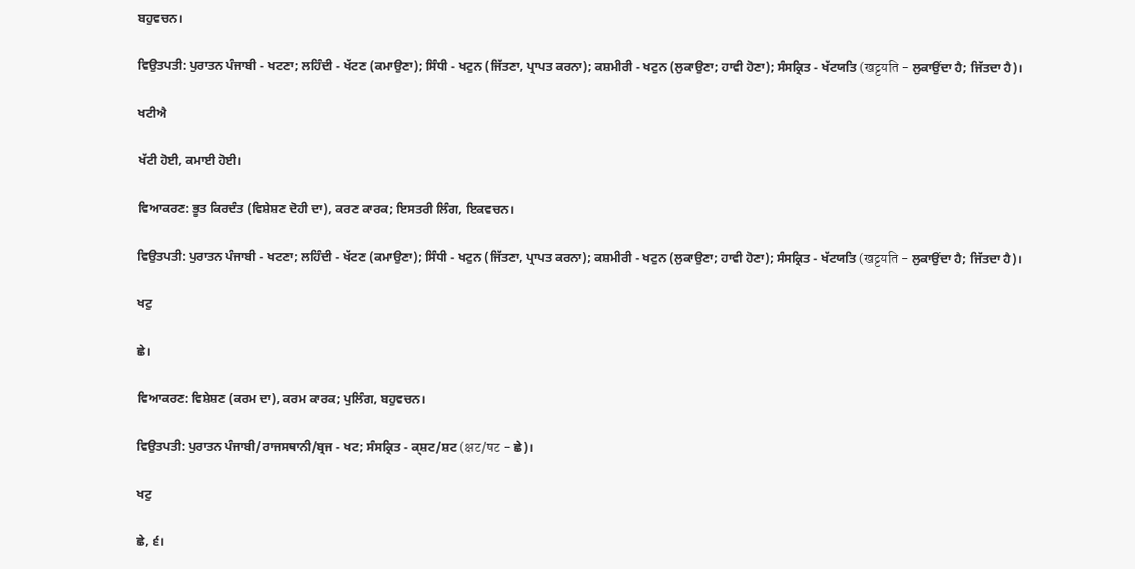ਬਹੁਵਚਨ।

ਵਿਉਤਪਤੀ: ਪੁਰਾਤਨ ਪੰਜਾਬੀ - ਖਟਣਾ; ਲਹਿੰਦੀ - ਖੱਟਣ (ਕਮਾਉਣਾ); ਸਿੰਧੀ - ਖਟੁਨ (ਜਿੱਤਣਾ, ਪ੍ਰਾਪਤ ਕਰਨਾ); ਕਸ਼ਮੀਰੀ - ਖਟੁਨ (ਲੁਕਾਉਣਾ; ਹਾਵੀ ਹੋਣਾ); ਸੰਸਕ੍ਰਿਤ - ਖੱਟਯਤਿ (खट्टयति - ਲੁਕਾਉਂਦਾ ਹੈ; ਜਿੱਤਦਾ ਹੈ)।

ਖਟੀਐ

ਖੱਟੀ ਹੋਈ, ਕਮਾਈ ਹੋਈ।

ਵਿਆਕਰਣ: ਭੂਤ ਕਿਰਦੰਤ (ਵਿਸ਼ੇਸ਼ਣ ਦੋਹੀ ਦਾ), ਕਰਣ ਕਾਰਕ; ਇਸਤਰੀ ਲਿੰਗ, ਇਕਵਚਨ।

ਵਿਉਤਪਤੀ: ਪੁਰਾਤਨ ਪੰਜਾਬੀ - ਖਟਣਾ; ਲਹਿੰਦੀ - ਖੱਟਣ (ਕਮਾਉਣਾ); ਸਿੰਧੀ - ਖਟੁਨ (ਜਿੱਤਣਾ, ਪ੍ਰਾਪਤ ਕਰਨਾ); ਕਸ਼ਮੀਰੀ - ਖਟੁਨ (ਲੁਕਾਉਣਾ; ਹਾਵੀ ਹੋਣਾ); ਸੰਸਕ੍ਰਿਤ - ਖੱਟਯਤਿ (खट्टयति - ਲੁਕਾਉਂਦਾ ਹੈ; ਜਿੱਤਦਾ ਹੈ)।

ਖਟੁ

ਛੇ।

ਵਿਆਕਰਣ: ਵਿਸ਼ੇਸ਼ਣ (ਕਰਮ ਦਾ), ਕਰਮ ਕਾਰਕ; ਪੁਲਿੰਗ, ਬਹੁਵਚਨ।

ਵਿਉਤਪਤੀ: ਪੁਰਾਤਨ ਪੰਜਾਬੀ/ਰਾਜਸਥਾਨੀ/ਬ੍ਰਜ - ਖਟ; ਸੰਸਕ੍ਰਿਤ - ਕ੍ਸ਼ਟ/ਸ਼ਟ (क्षट/षट - ਛੇ)।

ਖਟੁ

ਛੇ, ੬।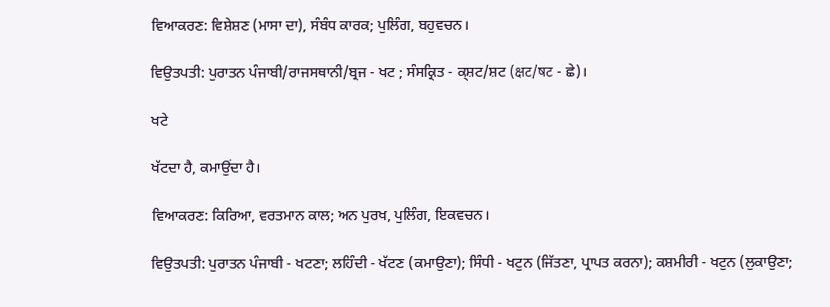ਵਿਆਕਰਣ: ਵਿਸ਼ੇਸ਼ਣ (ਮਾਸਾ ਦਾ), ਸੰਬੰਧ ਕਾਰਕ; ਪੁਲਿੰਗ, ਬਹੁਵਚਨ।

ਵਿਉਤਪਤੀ: ਪੁਰਾਤਨ ਪੰਜਾਬੀ/ਰਾਜਸਥਾਨੀ/ਬ੍ਰਜ - ਖਟ ; ਸੰਸਕ੍ਰਿਤ - ਕ੍ਸ਼ਟ/ਸ਼ਟ (क्षट/षट - ਛੇ)।

ਖਟੇ

ਖੱਟਦਾ ਹੈ, ਕਮਾਉਂਦਾ ਹੈ।

ਵਿਆਕਰਣ: ਕਿਰਿਆ, ਵਰਤਮਾਨ ਕਾਲ; ਅਨ ਪੁਰਖ, ਪੁਲਿੰਗ, ਇਕਵਚਨ।

ਵਿਉਤਪਤੀ: ਪੁਰਾਤਨ ਪੰਜਾਬੀ - ਖਟਣਾ; ਲਹਿੰਦੀ - ਖੱਟਣ (ਕਮਾਉਣਾ); ਸਿੰਧੀ - ਖਟੁਨ (ਜਿੱਤਣਾ, ਪ੍ਰਾਪਤ ਕਰਨਾ); ਕਸ਼ਮੀਰੀ - ਖਟੁਨ (ਲੁਕਾਉਣਾ;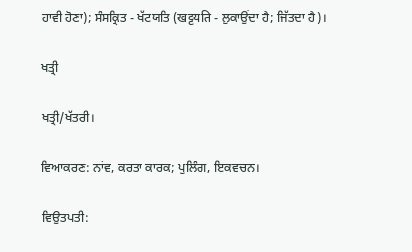ਹਾਵੀ ਹੋਣਾ); ਸੰਸਕ੍ਰਿਤ - ਖੱਟਯਤਿ (खट्टयति - ਲੁਕਾਉਂਦਾ ਹੈ; ਜਿੱਤਦਾ ਹੈ)।

ਖਤ੍ਰੀ

ਖਤ੍ਰੀ/ਖੱਤਰੀ।

ਵਿਆਕਰਣ: ਨਾਂਵ, ਕਰਤਾ ਕਾਰਕ; ਪੁਲਿੰਗ, ਇਕਵਚਨ।

ਵਿਉਤਪਤੀ: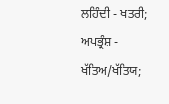ਲਹਿੰਦੀ - ਖਤਰੀ; ਅਪਭ੍ਰੰਸ਼ - ਖੱਤਿਅ/ਖੱਤਿਯ;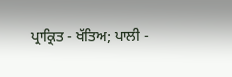ਪ੍ਰਾਕ੍ਰਿਤ - ਖੱਤਿਅ; ਪਾਲੀ -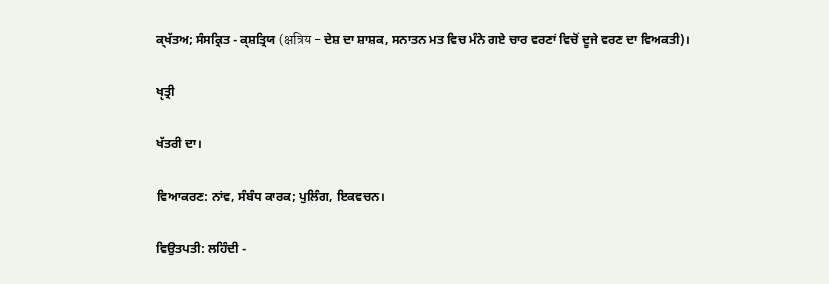ਕ੍ਖੱਤਅ; ਸੰਸਕ੍ਰਿਤ - ਕ੍ਸ਼ਤ੍ਰਿਯ (क्षत्रिय - ਦੇਸ਼ ਦਾ ਸ਼ਾਸ਼ਕ, ਸਨਾਤਨ ਮਤ ਵਿਚ ਮੰਨੇ ਗਏ ਚਾਰ ਵਰਣਾਂ ਵਿਚੋਂ ਦੂਜੇ ਵਰਣ ਦਾ ਵਿਅਕਤੀ)।

ਖੵਤ੍ਰੀ

ਖੱਤਰੀ ਦਾ।

ਵਿਆਕਰਣ: ਨਾਂਵ, ਸੰਬੰਧ ਕਾਰਕ; ਪੁਲਿੰਗ, ਇਕਵਚਨ।

ਵਿਉਤਪਤੀ: ਲਹਿੰਦੀ -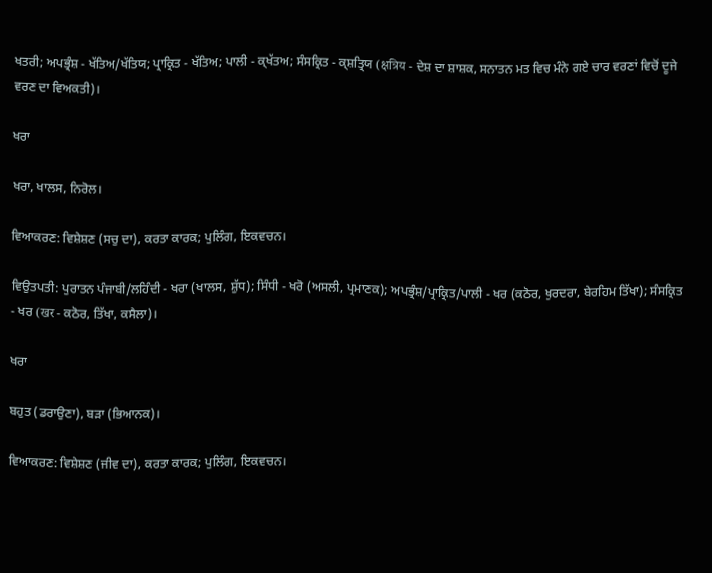ਖਤਰੀ; ਅਪਭ੍ਰੰਸ਼ - ਖੱਤਿਅ/ਖੱਤਿਯ; ਪ੍ਰਾਕ੍ਰਿਤ - ਖੱਤਿਅ; ਪਾਲੀ - ਕ੍ਖੱਤਅ; ਸੰਸਕ੍ਰਿਤ - ਕ੍ਸ਼ਤ੍ਰਿਯ (क्षत्रिय - ਦੇਸ਼ ਦਾ ਸ਼ਾਸ਼ਕ, ਸਨਾਤਨ ਮਤ ਵਿਚ ਮੰਨੇ ਗਏ ਚਾਰ ਵਰਣਾਂ ਵਿਚੋਂ ਦੂਜੇ ਵਰਣ ਦਾ ਵਿਅਕਤੀ)।

ਖਰਾ

ਖਰਾ, ਖਾਲਸ, ਨਿਰੋਲ।

ਵਿਆਕਰਣ: ਵਿਸ਼ੇਸ਼ਣ (ਸਚੁ ਦਾ), ਕਰਤਾ ਕਾਰਕ; ਪੁਲਿੰਗ, ਇਕਵਚਨ।

ਵਿਉਤਪਤੀ: ਪੁਰਾਤਨ ਪੰਜਾਬੀ/ਲਹਿੰਦੀ - ਖਰਾ (ਖਾਲਸ, ਸ਼ੁੱਧ); ਸਿੰਧੀ - ਖਰੋ (ਅਸਲੀ, ਪ੍ਰਮਾਣਕ); ਅਪਭ੍ਰੰਸ਼/ਪ੍ਰਾਕ੍ਰਿਤ/ਪਾਲੀ - ਖਰ (ਕਠੋਰ, ਖੁਰਦਰਾ, ਬੇਰਹਿਮ ਤਿੱਖਾ); ਸੰਸਕ੍ਰਿਤ - ਖਰ (खर - ਕਠੋਰ, ਤਿੱਖਾ, ਕਸੈਲਾ)।

ਖਰਾ

ਬਹੁਤ (ਡਰਾਉਣਾ), ਬੜਾ (ਭਿਆਨਕ)।

ਵਿਆਕਰਣ: ਵਿਸ਼ੇਸ਼ਣ (ਜੀਵ ਦਾ), ਕਰਤਾ ਕਾਰਕ; ਪੁਲਿੰਗ, ਇਕਵਚਨ।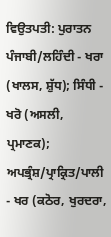ਵਿਉਤਪਤੀ: ਪੁਰਾਤਨ ਪੰਜਾਬੀ/ਲਹਿੰਦੀ - ਖਰਾ (ਖਾਲਸ, ਸ਼ੁੱਧ); ਸਿੰਧੀ - ਖਰੋ (ਅਸਲੀ, ਪ੍ਰਮਾਣਕ); ਅਪਭ੍ਰੰਸ਼/ਪ੍ਰਾਕ੍ਰਿਤ/ਪਾਲੀ - ਖਰ (ਕਠੋਰ, ਖੁਰਦਰਾ,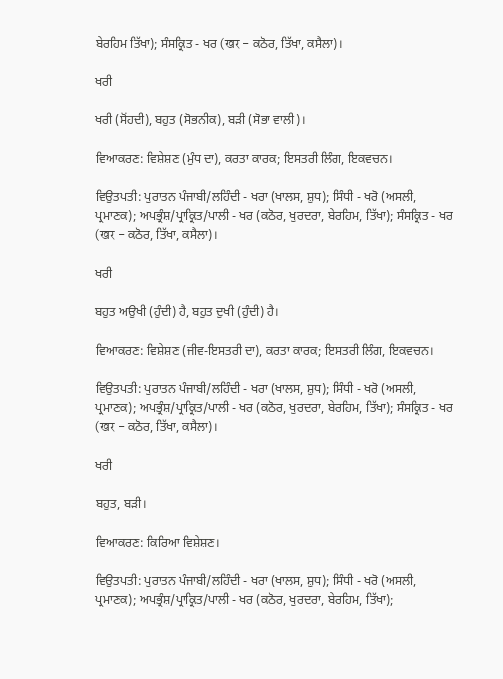ਬੇਰਹਿਮ ਤਿੱਖਾ); ਸੰਸਕ੍ਰਿਤ - ਖਰ (खर - ਕਠੋਰ, ਤਿੱਖਾ, ਕਸੈਲਾ)।

ਖਰੀ

ਖਰੀ (ਸੋਂਹਦੀ), ਬਹੁਤ (ਸੋਭਨੀਕ), ਬੜੀ (ਸੋਭਾ ਵਾਲੀ)।

ਵਿਆਕਰਣ: ਵਿਸ਼ੇਸ਼ਣ (ਮੁੰਧ ਦਾ), ਕਰਤਾ ਕਾਰਕ; ਇਸਤਰੀ ਲਿੰਗ, ਇਕਵਚਨ।

ਵਿਉਤਪਤੀ: ਪੁਰਾਤਨ ਪੰਜਾਬੀ/ਲਹਿੰਦੀ - ਖਰਾ (ਖਾਲਸ, ਸ਼ੁਧ); ਸਿੰਧੀ - ਖਰੋ (ਅਸਲੀ, ਪ੍ਰਮਾਣਕ); ਅਪਭ੍ਰੰਸ਼/ਪ੍ਰਾਕ੍ਰਿਤ/ਪਾਲੀ - ਖਰ (ਕਠੋਰ, ਖੁਰਦਰਾ, ਬੇਰਹਿਮ, ਤਿੱਖਾ); ਸੰਸਕ੍ਰਿਤ - ਖਰ (खर - ਕਠੋਰ, ਤਿੱਖਾ, ਕਸੈਲਾ)।

ਖਰੀ

ਬਹੁਤ ਅਉਖੀ (ਹੁੰਦੀ) ਹੈ, ਬਹੁਤ ਦੁਖੀ (ਹੁੰਦੀ) ਹੈ।

ਵਿਆਕਰਣ: ਵਿਸ਼ੇਸ਼ਣ (ਜੀਵ-ਇਸਤਰੀ ਦਾ), ਕਰਤਾ ਕਾਰਕ; ਇਸਤਰੀ ਲਿੰਗ, ਇਕਵਚਨ।

ਵਿਉਤਪਤੀ: ਪੁਰਾਤਨ ਪੰਜਾਬੀ/ਲਹਿੰਦੀ - ਖਰਾ (ਖਾਲਸ, ਸ਼ੁਧ); ਸਿੰਧੀ - ਖਰੋ (ਅਸਲੀ, ਪ੍ਰਮਾਣਕ); ਅਪਭ੍ਰੰਸ਼/ਪ੍ਰਾਕ੍ਰਿਤ/ਪਾਲੀ - ਖਰ (ਕਠੋਰ, ਖੁਰਦਰਾ, ਬੇਰਹਿਮ, ਤਿੱਖਾ); ਸੰਸਕ੍ਰਿਤ - ਖਰ (खर - ਕਠੋਰ, ਤਿੱਖਾ, ਕਸੈਲਾ)।

ਖਰੀ

ਬਹੁਤ, ਬੜੀ।

ਵਿਆਕਰਣ: ਕਿਰਿਆ ਵਿਸ਼ੇਸ਼ਣ।

ਵਿਉਤਪਤੀ: ਪੁਰਾਤਨ ਪੰਜਾਬੀ/ਲਹਿੰਦੀ - ਖਰਾ (ਖਾਲਸ, ਸ਼ੁਧ); ਸਿੰਧੀ - ਖਰੋ (ਅਸਲੀ, ਪ੍ਰਮਾਣਕ); ਅਪਭ੍ਰੰਸ਼/ਪ੍ਰਾਕ੍ਰਿਤ/ਪਾਲੀ - ਖਰ (ਕਠੋਰ, ਖੁਰਦਰਾ, ਬੇਰਹਿਮ, ਤਿੱਖਾ);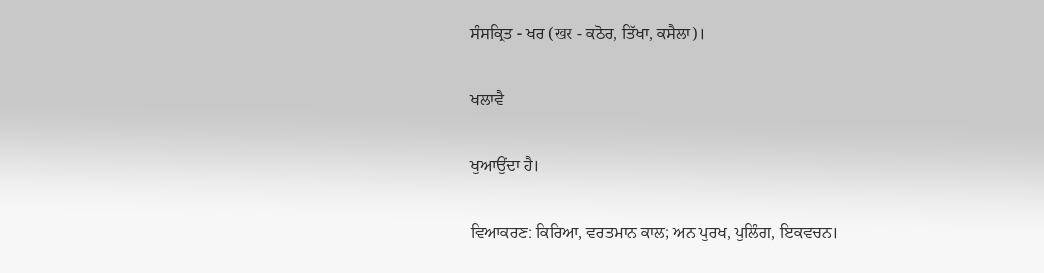ਸੰਸਕ੍ਰਿਤ - ਖਰ (खर - ਕਠੋਰ, ਤਿੱਖਾ, ਕਸੈਲਾ)।

ਖਲਾਵੈ

ਖੁਆਉਂਦਾ ਹੈ।

ਵਿਆਕਰਣ: ਕਿਰਿਆ, ਵਰਤਮਾਨ ਕਾਲ; ਅਨ ਪੁਰਖ, ਪੁਲਿੰਗ, ਇਕਵਚਨ।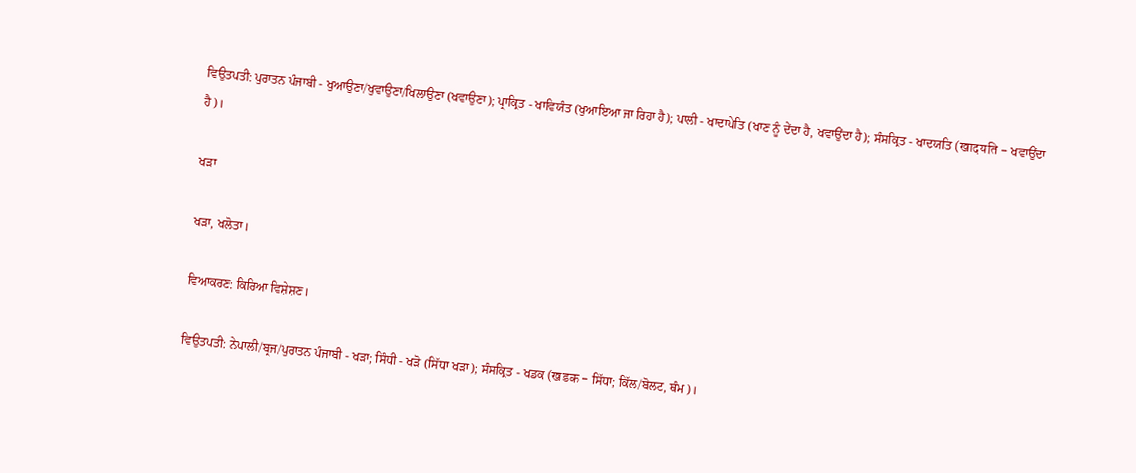ਵਿਉਤਪਤੀ: ਪੁਰਾਤਨ ਪੰਜਾਬੀ - ਖੁਆਉਣਾ/ਖੁਵਾਉਣਾ/ਖਿਲਾਉਣਾ (ਖਵਾਉਣਾ); ਪ੍ਰਾਕ੍ਰਿਤ - ਖਾਵਿਯੰਤ (ਖੁਆਇਆ ਜਾ ਰਿਹਾ ਹੈ); ਪਾਲੀ - ਖਾਦਾਪੇਤਿ (ਖਾਣ ਨੂੰ ਦੇਂਦਾ ਹੈ, ਖਵਾਉਂਦਾ ਹੈ); ਸੰਸਕ੍ਰਿਤ - ਖਾਦਯਤਿ (खादयति - ਖਵਾਉਂਦਾ ਹੈ)।

ਖੜਾ

ਖੜਾ, ਖਲੋਤਾ।

ਵਿਆਕਰਣ: ਕਿਰਿਆ ਵਿਸ਼ੇਸ਼ਣ।

ਵਿਉਤਪਤੀ: ਨੇਪਾਲੀ/ਬ੍ਰਜ/ਪੁਰਾਤਨ ਪੰਜਾਬੀ - ਖੜਾ; ਸਿੰਧੀ - ਖੜੋ (ਸਿੱਧਾ ਖੜਾ); ਸੰਸਕ੍ਰਿਤ - ਖਡਕ (खडक - ਸਿੱਧਾ; ਕਿੱਲ/ਬੋਲਟ, ਥੰਮ)।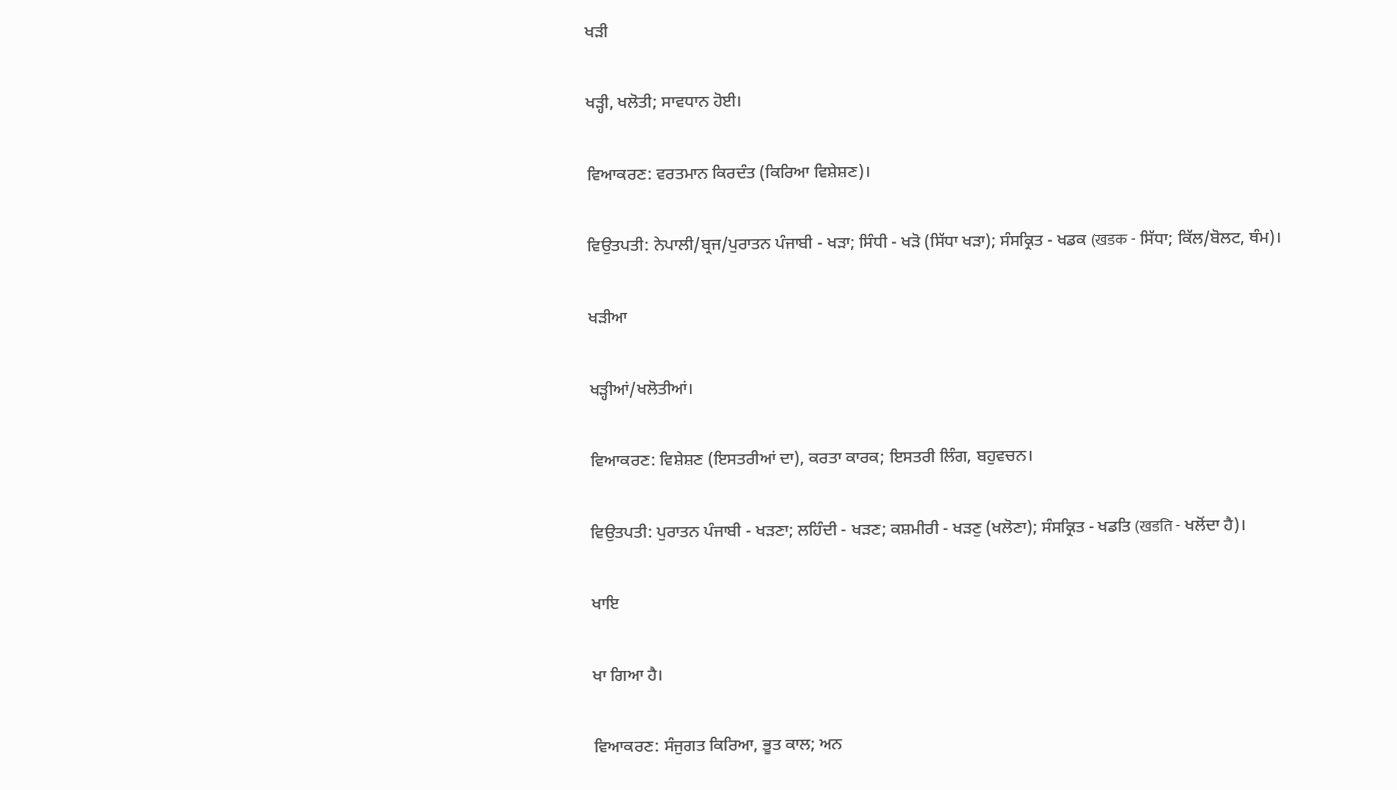ਖੜੀ

ਖੜ੍ਹੀ, ਖਲੋਤੀ; ਸਾਵਧਾਨ ਹੋਈ।

ਵਿਆਕਰਣ: ਵਰਤਮਾਨ ਕਿਰਦੰਤ (ਕਿਰਿਆ ਵਿਸ਼ੇਸ਼ਣ)।

ਵਿਉਤਪਤੀ: ਨੇਪਾਲੀ/ਬ੍ਰਜ/ਪੁਰਾਤਨ ਪੰਜਾਬੀ - ਖੜਾ; ਸਿੰਧੀ - ਖੜੋ (ਸਿੱਧਾ ਖੜਾ); ਸੰਸਕ੍ਰਿਤ - ਖਡਕ (खडक - ਸਿੱਧਾ; ਕਿੱਲ/ਬੋਲਟ, ਥੰਮ)।

ਖੜੀਆ

ਖੜ੍ਹੀਆਂ/ਖਲੋਤੀਆਂ।

ਵਿਆਕਰਣ: ਵਿਸ਼ੇਸ਼ਣ (ਇਸਤਰੀਆਂ ਦਾ), ਕਰਤਾ ਕਾਰਕ; ਇਸਤਰੀ ਲਿੰਗ, ਬਹੁਵਚਨ।

ਵਿਉਤਪਤੀ: ਪੁਰਾਤਨ ਪੰਜਾਬੀ - ਖੜਣਾ; ਲਹਿੰਦੀ - ਖੜਣ; ਕਸ਼ਮੀਰੀ - ਖੜਣੁ (ਖਲੋਣਾ); ਸੰਸਕ੍ਰਿਤ - ਖਡਤਿ (खडति - ਖਲੋਂਦਾ ਹੈ)।

ਖਾਇ

ਖਾ ਗਿਆ ਹੈ।

ਵਿਆਕਰਣ: ਸੰਜੁਗਤ ਕਿਰਿਆ, ਭੂਤ ਕਾਲ; ਅਨ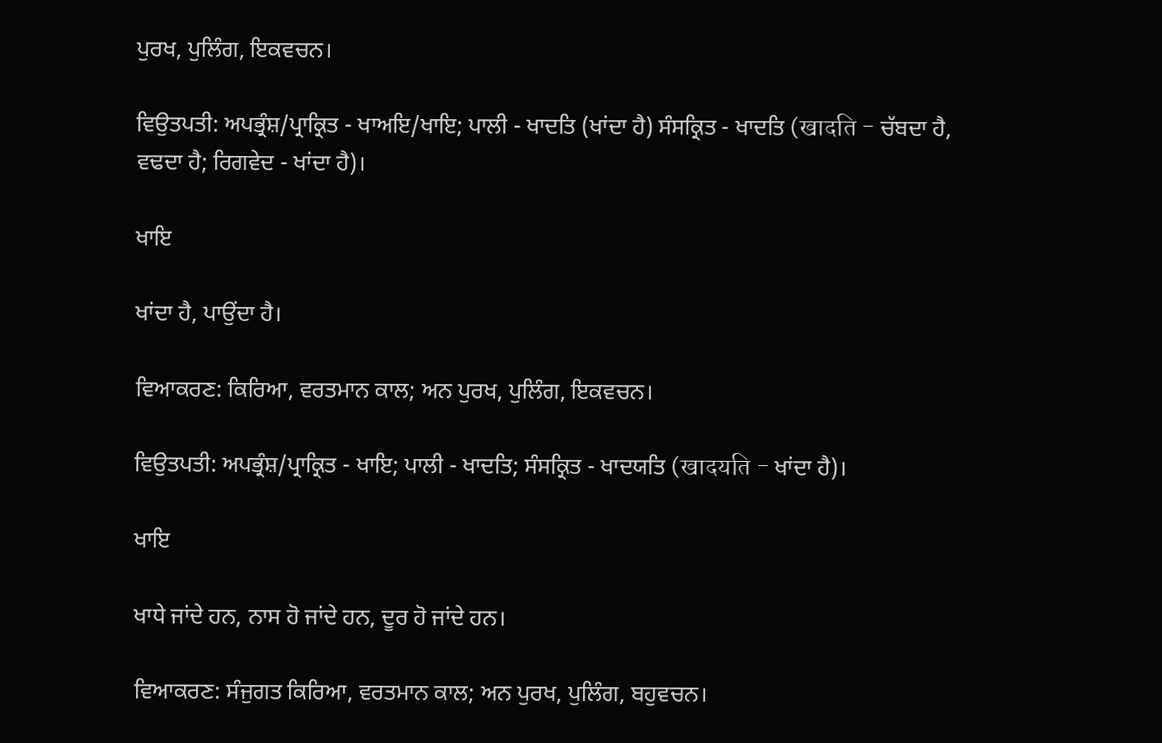ਪੁਰਖ, ਪੁਲਿੰਗ, ਇਕਵਚਨ।

ਵਿਉਤਪਤੀ: ਅਪਭ੍ਰੰਸ਼/ਪ੍ਰਾਕ੍ਰਿਤ - ਖਾਅਇ/ਖਾਇ; ਪਾਲੀ - ਖਾਦਤਿ (ਖਾਂਦਾ ਹੈ) ਸੰਸਕ੍ਰਿਤ - ਖਾਦਤਿ (खादति - ਚੱਬਦਾ ਹੈ, ਵਢਦਾ ਹੈ; ਰਿਗਵੇਦ - ਖਾਂਦਾ ਹੈ)।

ਖਾਇ

ਖਾਂਦਾ ਹੈ, ਪਾਉਂਦਾ ਹੈ।

ਵਿਆਕਰਣ: ਕਿਰਿਆ, ਵਰਤਮਾਨ ਕਾਲ; ਅਨ ਪੁਰਖ, ਪੁਲਿੰਗ, ਇਕਵਚਨ।

ਵਿਉਤਪਤੀ: ਅਪਭ੍ਰੰਸ਼/ਪ੍ਰਾਕ੍ਰਿਤ - ਖਾਇ; ਪਾਲੀ - ਖਾਦਤਿ; ਸੰਸਕ੍ਰਿਤ - ਖਾਦਯਤਿ (खादयति - ਖਾਂਦਾ ਹੈ)।

ਖਾਇ

ਖਾਧੇ ਜਾਂਦੇ ਹਨ, ਨਾਸ ਹੋ ਜਾਂਦੇ ਹਨ, ਦੂਰ ਹੋ ਜਾਂਦੇ ਹਨ।

ਵਿਆਕਰਣ: ਸੰਜੁਗਤ ਕਿਰਿਆ, ਵਰਤਮਾਨ ਕਾਲ; ਅਨ ਪੁਰਖ, ਪੁਲਿੰਗ, ਬਹੁਵਚਨ।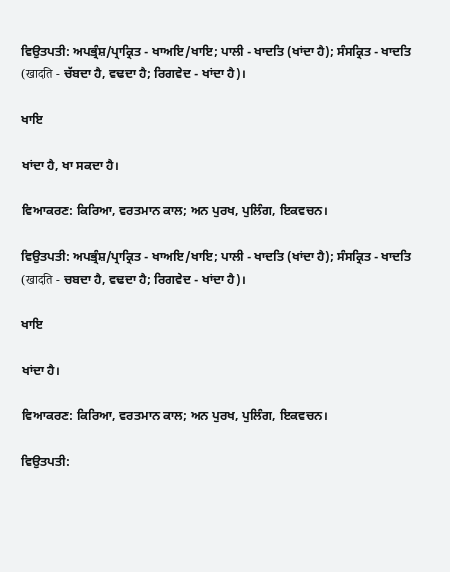ਵਿਉਤਪਤੀ: ਅਪਭ੍ਰੰਸ਼/ਪ੍ਰਾਕ੍ਰਿਤ - ਖਾਅਇ/ਖਾਇ; ਪਾਲੀ - ਖਾਦਤਿ (ਖਾਂਦਾ ਹੈ); ਸੰਸਕ੍ਰਿਤ - ਖਾਦਤਿ (खादति - ਚੱਬਦਾ ਹੈ, ਵਢਦਾ ਹੈ; ਰਿਗਵੇਦ - ਖਾਂਦਾ ਹੈ)।

ਖਾਇ

ਖਾਂਦਾ ਹੈ, ਖਾ ਸਕਦਾ ਹੈ।

ਵਿਆਕਰਣ: ਕਿਰਿਆ, ਵਰਤਮਾਨ ਕਾਲ; ਅਨ ਪੁਰਖ, ਪੁਲਿੰਗ, ਇਕਵਚਨ।

ਵਿਉਤਪਤੀ: ਅਪਭ੍ਰੰਸ਼/ਪ੍ਰਾਕ੍ਰਿਤ - ਖਾਅਇ/ਖਾਇ; ਪਾਲੀ - ਖਾਦਤਿ (ਖਾਂਦਾ ਹੈ); ਸੰਸਕ੍ਰਿਤ - ਖਾਦਤਿ (खादति - ਚਬਦਾ ਹੈ, ਵਢਦਾ ਹੈ; ਰਿਗਵੇਦ - ਖਾਂਦਾ ਹੈ)।

ਖਾਇ

ਖਾਂਦਾ ਹੈ।

ਵਿਆਕਰਣ: ਕਿਰਿਆ, ਵਰਤਮਾਨ ਕਾਲ; ਅਨ ਪੁਰਖ, ਪੁਲਿੰਗ, ਇਕਵਚਨ।

ਵਿਉਤਪਤੀ: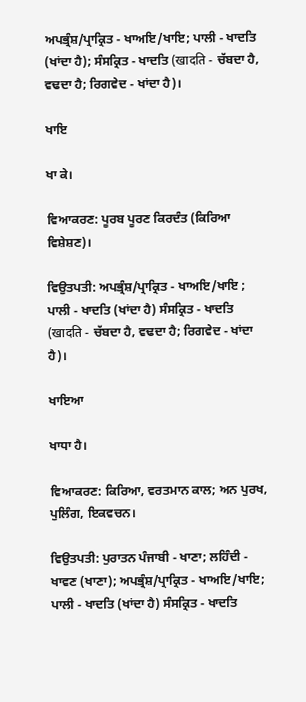ਅਪਭ੍ਰੰਸ਼/ਪ੍ਰਾਕ੍ਰਿਤ - ਖਾਅਇ/ਖਾਇ; ਪਾਲੀ - ਖਾਦਤਿ (ਖਾਂਦਾ ਹੈ); ਸੰਸਕ੍ਰਿਤ - ਖਾਦਤਿ (खादति - ਚੱਬਦਾ ਹੈ, ਵਢਦਾ ਹੈ; ਰਿਗਵੇਦ - ਖਾਂਦਾ ਹੈ)।

ਖਾਇ

ਖਾ ਕੇ।

ਵਿਆਕਰਣ: ਪੂਰਬ ਪੂਰਣ ਕਿਰਦੰਤ (ਕਿਰਿਆ ਵਿਸ਼ੇਸ਼ਣ)।

ਵਿਉਤਪਤੀ: ਅਪਭ੍ਰੰਸ਼/ਪ੍ਰਾਕ੍ਰਿਤ - ਖਾਅਇ/ਖਾਇ ; ਪਾਲੀ - ਖਾਦਤਿ (ਖਾਂਦਾ ਹੈ) ਸੰਸਕ੍ਰਿਤ - ਖਾਦਤਿ (खादति - ਚੱਬਦਾ ਹੈ, ਵਢਦਾ ਹੈ; ਰਿਗਵੇਦ - ਖਾਂਦਾ ਹੈ)।

ਖਾਇਆ

ਖਾਧਾ ਹੈ।

ਵਿਆਕਰਣ: ਕਿਰਿਆ, ਵਰਤਮਾਨ ਕਾਲ; ਅਨ ਪੁਰਖ, ਪੁਲਿੰਗ, ਇਕਵਚਨ।

ਵਿਉਤਪਤੀ: ਪੁਰਾਤਨ ਪੰਜਾਬੀ - ਖਾਣਾ; ਲਹਿੰਦੀ - ਖਾਵਣ (ਖਾਣਾ); ਅਪਭ੍ਰੰਸ਼/ਪ੍ਰਾਕ੍ਰਿਤ - ਖਾਅਇ/ਖਾਇ; ਪਾਲੀ - ਖਾਦਤਿ (ਖਾਂਦਾ ਹੈ) ਸੰਸਕ੍ਰਿਤ - ਖਾਦਤਿ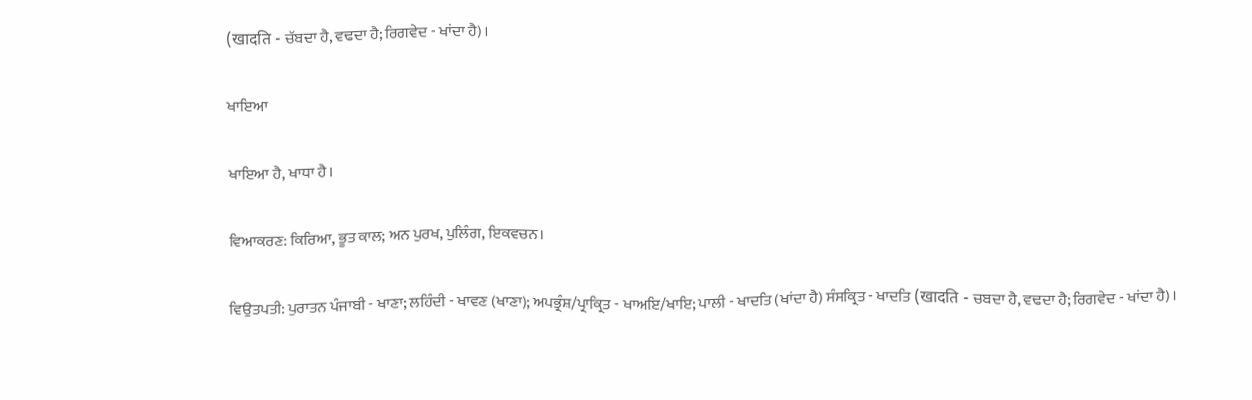(खादति - ਚੱਬਦਾ ਹੈ, ਵਢਦਾ ਹੈ; ਰਿਗਵੇਦ - ਖਾਂਦਾ ਹੈ)।

ਖਾਇਆ

ਖਾਇਆ ਹੈ, ਖਾਧਾ ਹੈ।

ਵਿਆਕਰਣ: ਕਿਰਿਆ, ਭੂਤ ਕਾਲ; ਅਨ ਪੁਰਖ, ਪੁਲਿੰਗ, ਇਕਵਚਨ।

ਵਿਉਤਪਤੀ: ਪੁਰਾਤਨ ਪੰਜਾਬੀ - ਖਾਣਾ; ਲਹਿੰਦੀ - ਖਾਵਣ (ਖਾਣਾ); ਅਪਭ੍ਰੰਸ਼/ਪ੍ਰਾਕ੍ਰਿਤ - ਖਾਅਇ/ਖਾਇ; ਪਾਲੀ - ਖਾਦਤਿ (ਖਾਂਦਾ ਹੈ) ਸੰਸਕ੍ਰਿਤ - ਖਾਦਤਿ (खादति - ਚਬਦਾ ਹੈ, ਵਢਦਾ ਹੈ; ਰਿਗਵੇਦ - ਖਾਂਦਾ ਹੈ)।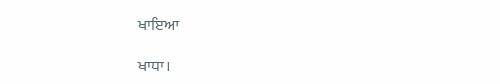ਖਾਇਆ

ਖਾਧਾ।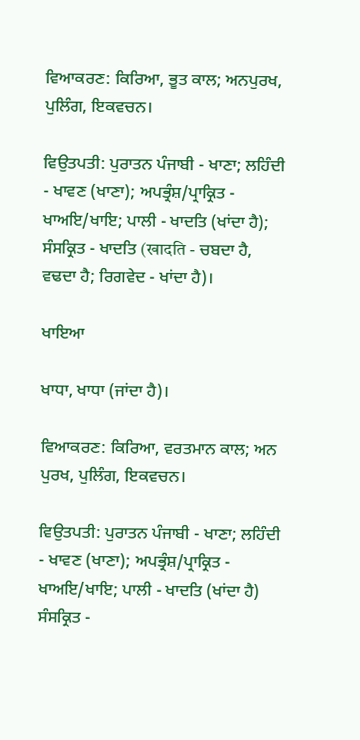ਵਿਆਕਰਣ: ਕਿਰਿਆ, ਭੂਤ ਕਾਲ; ਅਨਪੁਰਖ, ਪੁਲਿੰਗ, ਇਕਵਚਨ।

ਵਿਉਤਪਤੀ: ਪੁਰਾਤਨ ਪੰਜਾਬੀ - ਖਾਣਾ; ਲਹਿੰਦੀ - ਖਾਵਣ (ਖਾਣਾ); ਅਪਭ੍ਰੰਸ਼/ਪ੍ਰਾਕ੍ਰਿਤ - ਖਾਅਇ/ਖਾਇ; ਪਾਲੀ - ਖਾਦਤਿ (ਖਾਂਦਾ ਹੈ); ਸੰਸਕ੍ਰਿਤ - ਖਾਦਤਿ (खादति - ਚਬਦਾ ਹੈ, ਵਢਦਾ ਹੈ; ਰਿਗਵੇਦ - ਖਾਂਦਾ ਹੈ)।

ਖਾਇਆ

ਖਾਧਾ, ਖਾਧਾ (ਜਾਂਦਾ ਹੈ)।

ਵਿਆਕਰਣ: ਕਿਰਿਆ, ਵਰਤਮਾਨ ਕਾਲ; ਅਨ ਪੁਰਖ, ਪੁਲਿੰਗ, ਇਕਵਚਨ।

ਵਿਉਤਪਤੀ: ਪੁਰਾਤਨ ਪੰਜਾਬੀ - ਖਾਣਾ; ਲਹਿੰਦੀ - ਖਾਵਣ (ਖਾਣਾ); ਅਪਭ੍ਰੰਸ਼/ਪ੍ਰਾਕ੍ਰਿਤ - ਖਾਅਇ/ਖਾਇ; ਪਾਲੀ - ਖਾਦਤਿ (ਖਾਂਦਾ ਹੈ) ਸੰਸਕ੍ਰਿਤ -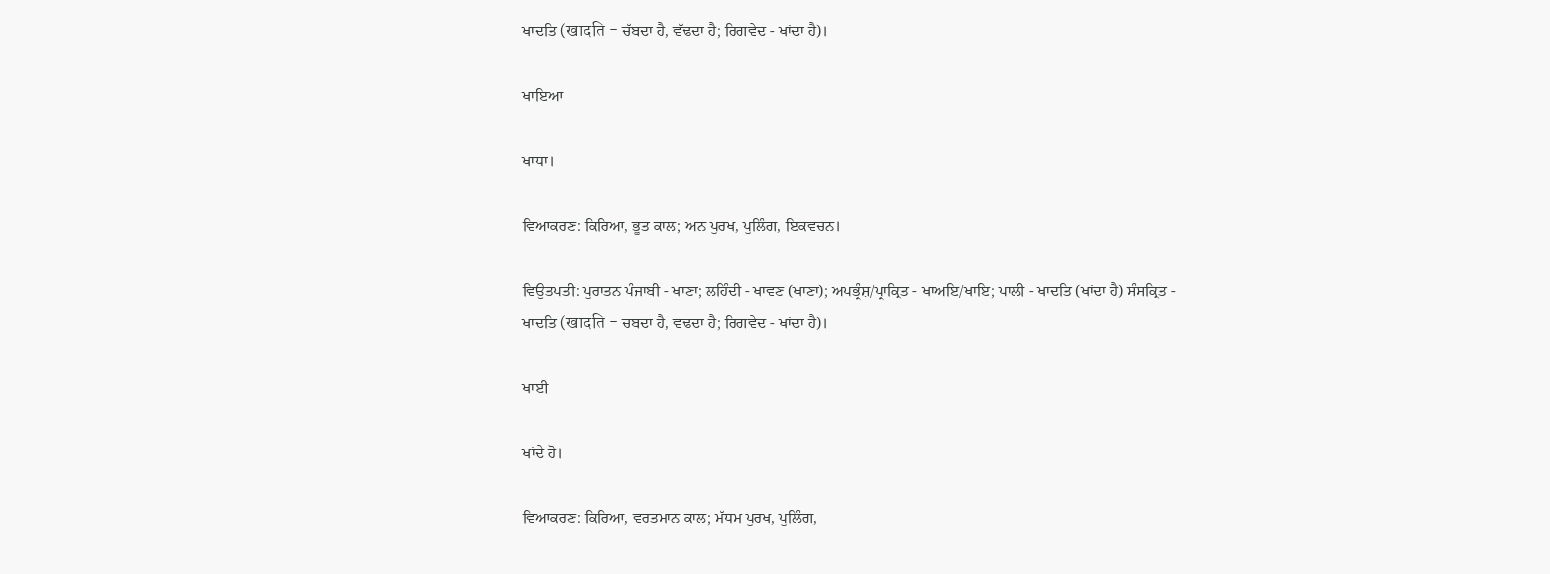ਖਾਦਤਿ (खादति - ਚੱਬਦਾ ਹੈ, ਵੱਢਦਾ ਹੈ; ਰਿਗਵੇਦ - ਖਾਂਦਾ ਹੈ)।

ਖਾਇਆ

ਖਾਧਾ।

ਵਿਆਕਰਣ: ਕਿਰਿਆ, ਭੂਤ ਕਾਲ; ਅਨ ਪੁਰਖ, ਪੁਲਿੰਗ, ਇਕਵਚਨ।

ਵਿਉਤਪਤੀ: ਪੁਰਾਤਨ ਪੰਜਾਬੀ - ਖਾਣਾ; ਲਹਿੰਦੀ - ਖਾਵਣ (ਖਾਣਾ); ਅਪਭ੍ਰੰਸ਼/ਪ੍ਰਾਕ੍ਰਿਤ - ਖਾਅਇ/ਖਾਇ; ਪਾਲੀ - ਖਾਦਤਿ (ਖਾਂਦਾ ਹੈ) ਸੰਸਕ੍ਰਿਤ - ਖਾਦਤਿ (खादति - ਚਬਦਾ ਹੈ, ਵਢਦਾ ਹੈ; ਰਿਗਵੇਦ - ਖਾਂਦਾ ਹੈ)।

ਖਾਈ

ਖਾਂਦੇ ਹੋ।

ਵਿਆਕਰਣ: ਕਿਰਿਆ, ਵਰਤਮਾਨ ਕਾਲ; ਮੱਧਮ ਪੁਰਖ, ਪੁਲਿੰਗ,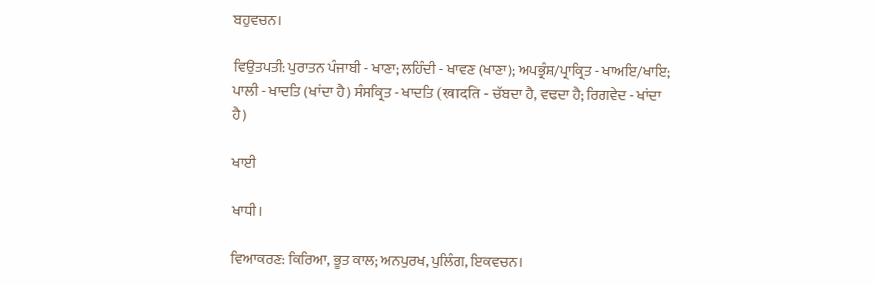ਬਹੁਵਚਨ।

ਵਿਉਤਪਤੀ: ਪੁਰਾਤਨ ਪੰਜਾਬੀ - ਖਾਣਾ; ਲਹਿੰਦੀ - ਖਾਵਣ (ਖਾਣਾ); ਅਪਭ੍ਰੰਸ਼/ਪ੍ਰਾਕ੍ਰਿਤ - ਖਾਅਇ/ਖਾਇ; ਪਾਲੀ - ਖਾਦਤਿ (ਖਾਂਦਾ ਹੈ) ਸੰਸਕ੍ਰਿਤ - ਖਾਦਤਿ (खादति - ਚੱਬਦਾ ਹੈ, ਵਢਦਾ ਹੈ; ਰਿਗਵੇਦ - ਖਾਂਦਾ ਹੈ)

ਖਾਈ

ਖਾਧੀ।

ਵਿਆਕਰਣ: ਕਿਰਿਆ, ਭੂਤ ਕਾਲ; ਅਨਪੁਰਖ, ਪੁਲਿੰਗ, ਇਕਵਚਨ।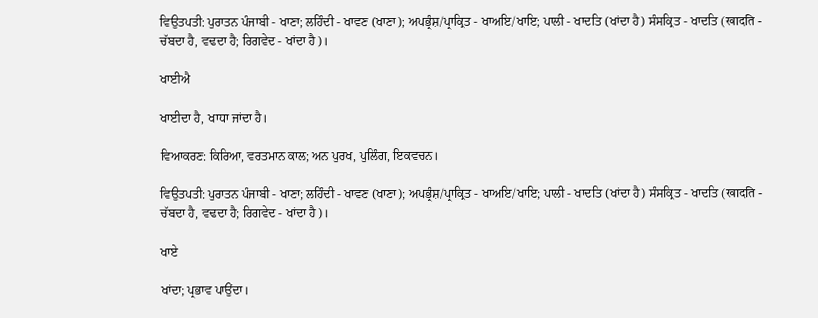ਵਿਉਤਪਤੀ: ਪੁਰਾਤਨ ਪੰਜਾਬੀ - ਖਾਣਾ; ਲਹਿੰਦੀ - ਖਾਵਣ (ਖਾਣਾ); ਅਪਭ੍ਰੰਸ਼/ਪ੍ਰਾਕ੍ਰਿਤ - ਖਾਅਇ/ਖਾਇ; ਪਾਲੀ - ਖਾਦਤਿ (ਖਾਂਦਾ ਹੈ) ਸੰਸਕ੍ਰਿਤ - ਖਾਦਤਿ (खादति - ਚੱਬਦਾ ਹੈ, ਵਢਦਾ ਹੈ; ਰਿਗਵੇਦ - ਖਾਂਦਾ ਹੈ)।

ਖਾਈਐ

ਖਾਈਦਾ ਹੈ, ਖਾਧਾ ਜਾਂਦਾ ਹੈ।

ਵਿਆਕਰਣ: ਕਿਰਿਆ, ਵਰਤਮਾਨ ਕਾਲ; ਅਨ ਪੁਰਖ, ਪੁਲਿੰਗ, ਇਕਵਚਨ।

ਵਿਉਤਪਤੀ: ਪੁਰਾਤਨ ਪੰਜਾਬੀ - ਖਾਣਾ; ਲਹਿੰਦੀ - ਖਾਵਣ (ਖਾਣਾ); ਅਪਭ੍ਰੰਸ਼/ਪ੍ਰਾਕ੍ਰਿਤ - ਖਾਅਇ/ਖਾਇ; ਪਾਲੀ - ਖਾਦਤਿ (ਖਾਂਦਾ ਹੈ) ਸੰਸਕ੍ਰਿਤ - ਖਾਦਤਿ (खादति - ਚੱਬਦਾ ਹੈ, ਵਢਦਾ ਹੈ; ਰਿਗਵੇਦ - ਖਾਂਦਾ ਹੈ)।

ਖਾਏ

ਖਾਂਦਾ; ਪ੍ਰਭਾਵ ਪਾਉਂਦਾ।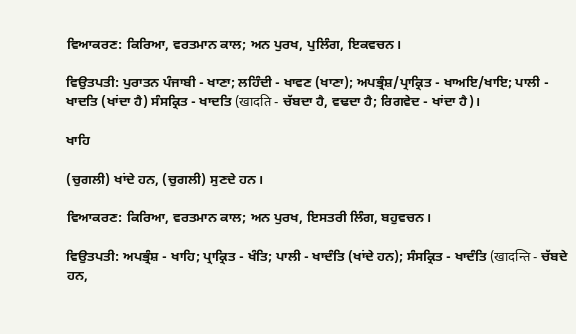ਵਿਆਕਰਣ: ਕਿਰਿਆ, ਵਰਤਮਾਨ ਕਾਲ; ਅਨ ਪੁਰਖ, ਪੁਲਿੰਗ, ਇਕਵਚਨ।

ਵਿਉਤਪਤੀ: ਪੁਰਾਤਨ ਪੰਜਾਬੀ - ਖਾਣਾ; ਲਹਿੰਦੀ - ਖਾਵਣ (ਖਾਣਾ); ਅਪਭ੍ਰੰਸ਼/ਪ੍ਰਾਕ੍ਰਿਤ - ਖਾਅਇ/ਖਾਇ; ਪਾਲੀ - ਖਾਦਤਿ (ਖਾਂਦਾ ਹੈ) ਸੰਸਕ੍ਰਿਤ - ਖਾਦਤਿ (खादति - ਚੱਬਦਾ ਹੈ, ਵਢਦਾ ਹੈ; ਰਿਗਵੇਦ - ਖਾਂਦਾ ਹੈ)।

ਖਾਹਿ

(ਚੁਗਲੀ) ਖਾਂਦੇ ਹਨ, (ਚੁਗਲੀ) ਸੁਣਦੇ ਹਨ।

ਵਿਆਕਰਣ: ਕਿਰਿਆ, ਵਰਤਮਾਨ ਕਾਲ; ਅਨ ਪੁਰਖ, ਇਸਤਰੀ ਲਿੰਗ, ਬਹੁਵਚਨ।

ਵਿਉਤਪਤੀ: ਅਪਭ੍ਰੰਸ਼ - ਖਾਹਿ; ਪ੍ਰਾਕ੍ਰਿਤ - ਖੰਤਿ; ਪਾਲੀ - ਖਾਦੰਤਿ (ਖਾਂਦੇ ਹਨ); ਸੰਸਕ੍ਰਿਤ - ਖਾਦੰਤਿ (खादन्ति - ਚੱਬਦੇ ਹਨ,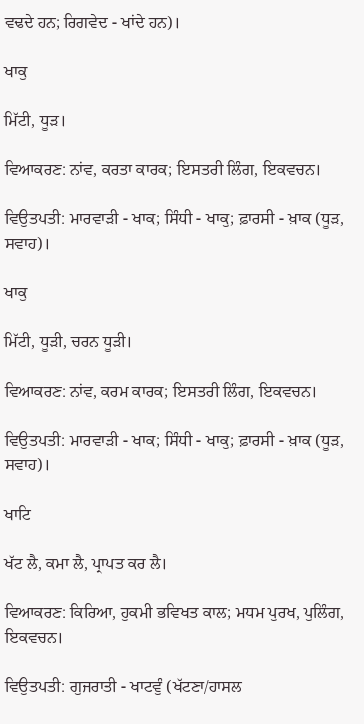ਵਢਦੇ ਹਨ; ਰਿਗਵੇਦ - ਖਾਂਦੇ ਹਨ)।

ਖਾਕੁ

ਮਿੱਟੀ, ਧੂੜ।

ਵਿਆਕਰਣ: ਨਾਂਵ, ਕਰਤਾ ਕਾਰਕ; ਇਸਤਰੀ ਲਿੰਗ, ਇਕਵਚਨ।

ਵਿਉਤਪਤੀ: ਮਾਰਵਾੜੀ - ਖਾਕ; ਸਿੰਧੀ - ਖਾਕੁ; ਫ਼ਾਰਸੀ - ਖ਼ਾਕ (ਧੂੜ, ਸਵਾਹ)।

ਖਾਕੁ

ਮਿੱਟੀ, ਧੂੜੀ, ਚਰਨ ਧੂੜੀ।

ਵਿਆਕਰਣ: ਨਾਂਵ, ਕਰਮ ਕਾਰਕ; ਇਸਤਰੀ ਲਿੰਗ, ਇਕਵਚਨ।

ਵਿਉਤਪਤੀ: ਮਾਰਵਾੜੀ - ਖਾਕ; ਸਿੰਧੀ - ਖਾਕੁ; ਫ਼ਾਰਸੀ - ਖ਼ਾਕ (ਧੂੜ, ਸਵਾਹ)।

ਖਾਟਿ

ਖੱਟ ਲੈ, ਕਮਾ ਲੈ, ਪ੍ਰਾਪਤ ਕਰ ਲੈ।

ਵਿਆਕਰਣ: ਕਿਰਿਆ, ਹੁਕਮੀ ਭਵਿਖਤ ਕਾਲ; ਮਧਮ ਪੁਰਖ, ਪੁਲਿੰਗ, ਇਕਵਚਨ।

ਵਿਉਤਪਤੀ: ਗੁਜਰਾਤੀ - ਖਾਟਵੁੰ (ਖੱਟਣਾ/ਹਾਸਲ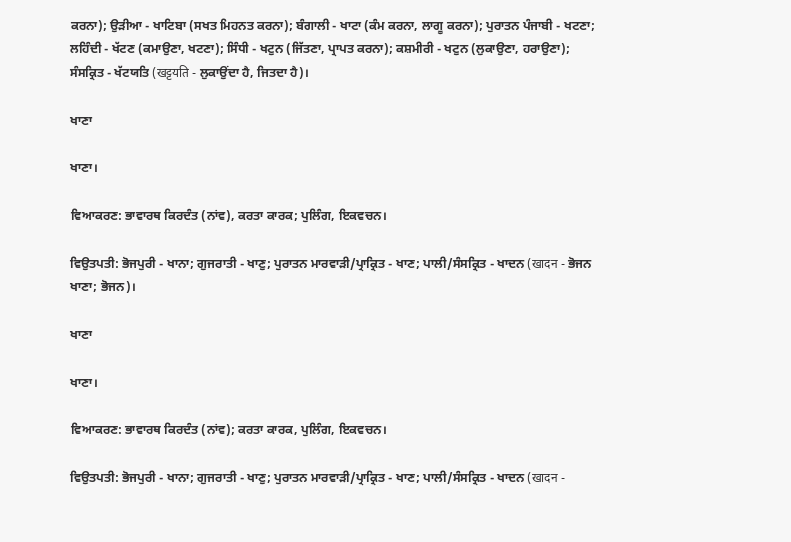ਕਰਨਾ); ਉੜੀਆ - ਖਾਟਿਬਾ (ਸਖਤ ਮਿਹਨਤ ਕਰਨਾ); ਬੰਗਾਲੀ - ਖਾਟਾ (ਕੰਮ ਕਰਨਾ, ਲਾਗੂ ਕਰਨਾ); ਪੁਰਾਤਨ ਪੰਜਾਬੀ - ਖਟਣਾ; ਲਹਿੰਦੀ - ਖੱਟਣ (ਕਮਾਉਣਾ, ਖਟਣਾ); ਸਿੰਧੀ - ਖਟੁਨ (ਜਿੱਤਣਾ, ਪ੍ਰਾਪਤ ਕਰਨਾ); ਕਸ਼ਮੀਰੀ - ਖਟੁਨ (ਲੁਕਾਉਣਾ, ਹਰਾਉਣਾ); ਸੰਸਕ੍ਰਿਤ - ਖੱਟਯਤਿ (खट्टयति - ਲੁਕਾਉਂਦਾ ਹੈ, ਜਿਤਦਾ ਹੈ)।

ਖਾਣਾ

ਖਾਣਾ।

ਵਿਆਕਰਣ: ਭਾਵਾਰਥ ਕਿਰਦੰਤ (ਨਾਂਵ), ਕਰਤਾ ਕਾਰਕ; ਪੁਲਿੰਗ, ਇਕਵਚਨ।

ਵਿਉਤਪਤੀ: ਭੋਜਪੁਰੀ - ਖਾਨਾ; ਗੁਜਰਾਤੀ - ਖਾਣੁ; ਪੁਰਾਤਨ ਮਾਰਵਾੜੀ/ਪ੍ਰਾਕ੍ਰਿਤ - ਖਾਣ; ਪਾਲੀ/ਸੰਸਕ੍ਰਿਤ - ਖਾਦਨ (खादन - ਭੋਜਨ ਖਾਣਾ; ਭੋਜਨ)।

ਖਾਣਾ

ਖਾਣਾ।

ਵਿਆਕਰਣ: ਭਾਵਾਰਥ ਕਿਰਦੰਤ (ਨਾਂਵ); ਕਰਤਾ ਕਾਰਕ, ਪੁਲਿੰਗ, ਇਕਵਚਨ।

ਵਿਉਤਪਤੀ: ਭੋਜਪੁਰੀ - ਖਾਨਾ; ਗੁਜਰਾਤੀ - ਖਾਣੁ; ਪੁਰਾਤਨ ਮਾਰਵਾੜੀ/ਪ੍ਰਾਕ੍ਰਿਤ - ਖਾਣ; ਪਾਲੀ/ਸੰਸਕ੍ਰਿਤ - ਖਾਦਨ (खादन -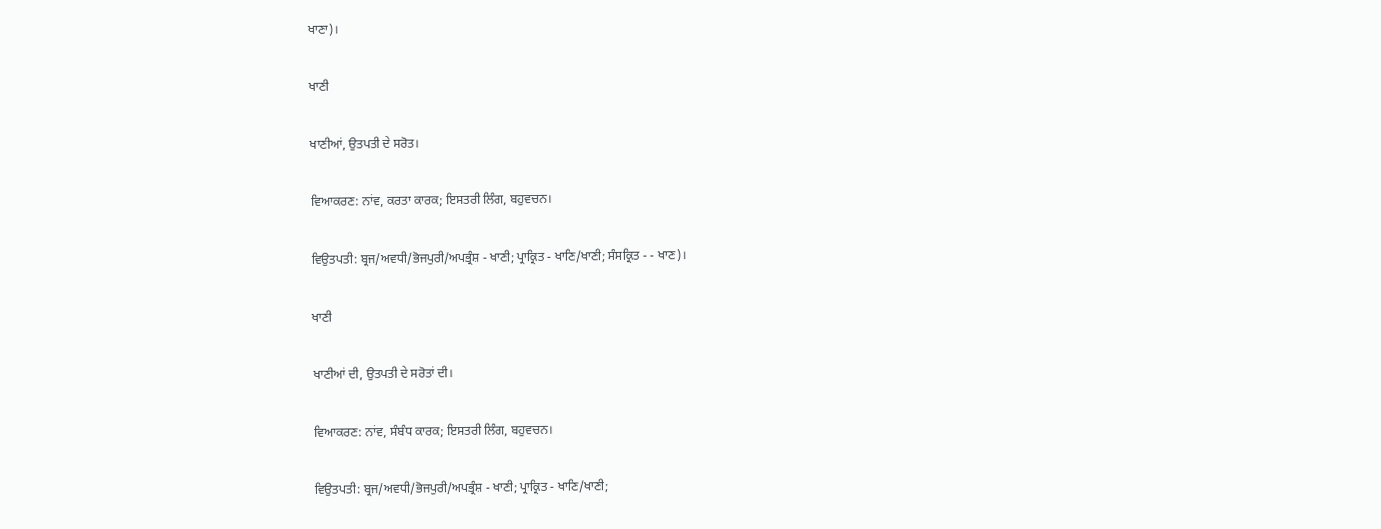ਖਾਣਾ)।

ਖਾਣੀ

ਖਾਣੀਆਂ, ਉਤਪਤੀ ਦੇ ਸਰੋਤ।

ਵਿਆਕਰਣ: ਨਾਂਵ, ਕਰਤਾ ਕਾਰਕ; ਇਸਤਰੀ ਲਿੰਗ, ਬਹੁਵਚਨ।

ਵਿਉਤਪਤੀ: ਬ੍ਰਜ/ਅਵਧੀ/ਭੋਜਪੁਰੀ/ਅਪਭ੍ਰੰਸ਼ - ਖਾਣੀ; ਪ੍ਰਾਕ੍ਰਿਤ - ਖਾਣਿ/ਖਾਣੀ; ਸੰਸਕ੍ਰਿਤ - - ਖਾਣ)।

ਖਾਣੀ

ਖਾਣੀਆਂ ਦੀ, ਉਤਪਤੀ ਦੇ ਸਰੋਤਾਂ ਦੀ।

ਵਿਆਕਰਣ: ਨਾਂਵ, ਸੰਬੰਧ ਕਾਰਕ; ਇਸਤਰੀ ਲਿੰਗ, ਬਹੁਵਚਨ।

ਵਿਉਤਪਤੀ: ਬ੍ਰਜ/ਅਵਧੀ/ਭੋਜਪੁਰੀ/ਅਪਭ੍ਰੰਸ਼ - ਖਾਣੀ; ਪ੍ਰਾਕ੍ਰਿਤ - ਖਾਣਿ/ਖਾਣੀ;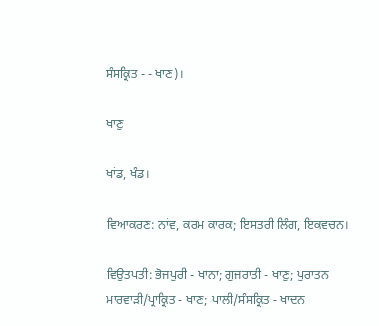ਸੰਸਕ੍ਰਿਤ - - ਖਾਣ)।

ਖਾਣੁ

ਖਾਂਡ, ਖੰਡ।

ਵਿਆਕਰਣ: ਨਾਂਵ, ਕਰਮ ਕਾਰਕ; ਇਸਤਰੀ ਲਿੰਗ, ਇਕਵਚਨ।

ਵਿਉਤਪਤੀ: ਭੋਜਪੁਰੀ - ਖਾਨਾ; ਗੁਜਰਾਤੀ - ਖਾਣੁ; ਪੁਰਾਤਨ ਮਾਰਵਾੜੀ/ਪ੍ਰਾਕ੍ਰਿਤ - ਖਾਣ; ਪਾਲੀ/ਸੰਸਕ੍ਰਿਤ - ਖਾਦਨ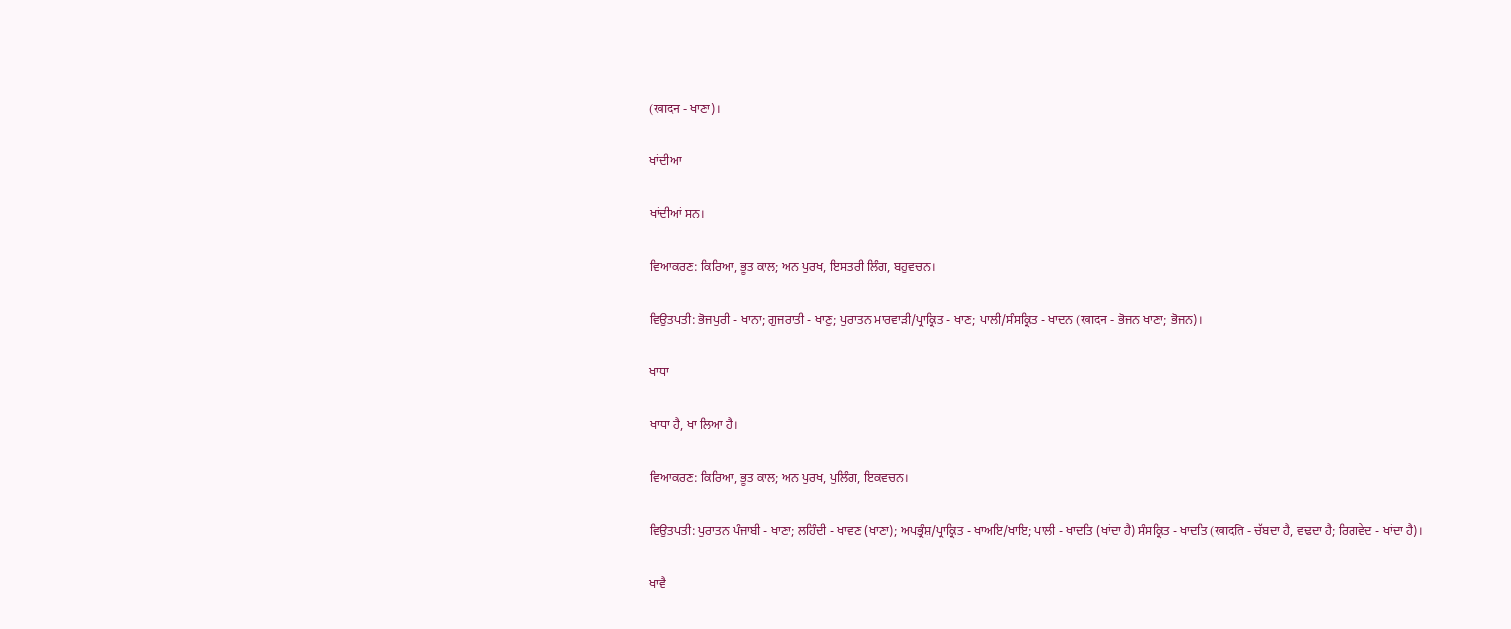(खादन - ਖਾਣਾ)।

ਖਾਂਦੀਆ

ਖਾਂਦੀਆਂ ਸਨ।

ਵਿਆਕਰਣ: ਕਿਰਿਆ, ਭੂਤ ਕਾਲ; ਅਨ ਪੁਰਖ, ਇਸਤਰੀ ਲਿੰਗ, ਬਹੁਵਚਨ।

ਵਿਉਤਪਤੀ: ਭੋਜਪੁਰੀ - ਖਾਨਾ; ਗੁਜਰਾਤੀ - ਖਾਣੁ; ਪੁਰਾਤਨ ਮਾਰਵਾੜੀ/ਪ੍ਰਾਕ੍ਰਿਤ - ਖਾਣ; ਪਾਲੀ/ਸੰਸਕ੍ਰਿਤ - ਖਾਦਨ (खादन - ਭੋਜਨ ਖਾਣਾ; ਭੋਜਨ)।

ਖਾਧਾ

ਖਾਧਾ ਹੈ, ਖਾ ਲਿਆ ਹੈ।

ਵਿਆਕਰਣ: ਕਿਰਿਆ, ਭੂਤ ਕਾਲ; ਅਨ ਪੁਰਖ, ਪੁਲਿੰਗ, ਇਕਵਚਨ।

ਵਿਉਤਪਤੀ: ਪੁਰਾਤਨ ਪੰਜਾਬੀ - ਖਾਣਾ; ਲਹਿੰਦੀ - ਖਾਵਣ (ਖਾਣਾ); ਅਪਭ੍ਰੰਸ਼/ਪ੍ਰਾਕ੍ਰਿਤ - ਖਾਅਇ/ਖਾਇ; ਪਾਲੀ - ਖਾਦਤਿ (ਖਾਂਦਾ ਹੈ) ਸੰਸਕ੍ਰਿਤ - ਖਾਦਤਿ (खादति - ਚੱਬਦਾ ਹੈ, ਵਢਦਾ ਹੈ; ਰਿਗਵੇਦ - ਖਾਂਦਾ ਹੈ)।

ਖਾਵੈ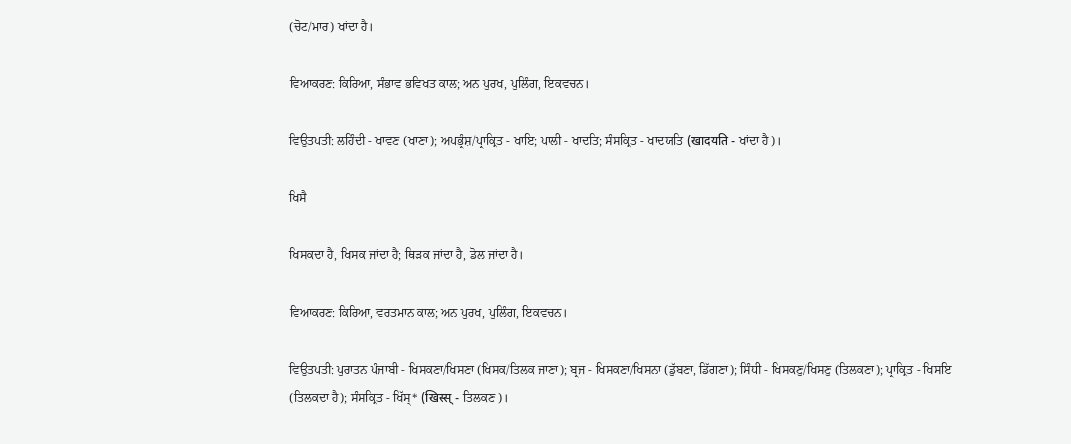(ਚੋਟ/ਮਾਰ) ਖਾਂਦਾ ਹੈ।

ਵਿਆਕਰਣ: ਕਿਰਿਆ, ਸੰਭਾਵ ਭਵਿਖਤ ਕਾਲ; ਅਨ ਪੁਰਖ, ਪੁਲਿੰਗ, ਇਕਵਚਨ।

ਵਿਉਤਪਤੀ: ਲਹਿੰਦੀ - ਖਾਵਣ (ਖਾਣਾ); ਅਪਭ੍ਰੰਸ਼/ਪ੍ਰਾਕ੍ਰਿਤ - ਖਾਇ; ਪਾਲੀ - ਖਾਦਤਿ; ਸੰਸਕ੍ਰਿਤ - ਖਾਦਯਤਿ (खादयति - ਖਾਂਦਾ ਹੈ)।

ਖਿਸੈ

ਖਿਸਕਦਾ ਹੈ, ਖਿਸਕ ਜਾਂਦਾ ਹੈ; ਥਿੜਕ ਜਾਂਦਾ ਹੈ, ਡੋਲ ਜਾਂਦਾ ਹੈ।

ਵਿਆਕਰਣ: ਕਿਰਿਆ, ਵਰਤਮਾਨ ਕਾਲ; ਅਨ ਪੁਰਖ, ਪੁਲਿੰਗ, ਇਕਵਚਨ।

ਵਿਉਤਪਤੀ: ਪੁਰਾਤਨ ਪੰਜਾਬੀ - ਖਿਸਕਣਾ/ਖਿਸਣਾ (ਖਿਸਕ/ਤਿਲਕ ਜਾਣਾ); ਬ੍ਰਜ - ਖਿਸਕਣਾ/ਖਿਸਨਾ (ਡੁੱਬਣਾ, ਡਿੱਗਣਾ); ਸਿੰਧੀ - ਖਿਸਕਣੁ/ਖਿਸਣੁ (ਤਿਲਕਣਾ); ਪ੍ਰਾਕ੍ਰਿਤ - ਖਿਸਇ (ਤਿਲਕਦਾ ਹੈ); ਸੰਸਕ੍ਰਿਤ - ਖਿੱਸ੍* (खिस्स् - ਤਿਲਕਣ)।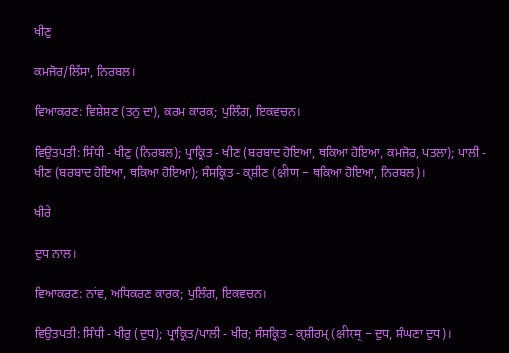ਖੀਣੁ

ਕਮਜੋਰ/ਲਿੱਸਾ, ਨਿਰਬਲ।

ਵਿਆਕਰਣ: ਵਿਸ਼ੇਸ਼ਣ (ਤਨੁ ਦਾ), ਕਰਮ ਕਾਰਕ; ਪੁਲਿੰਗ, ਇਕਵਚਨ।

ਵਿਉਤਪਤੀ: ਸਿੰਧੀ - ਖੀਣੁ (ਨਿਰਬਲ); ਪ੍ਰਾਕ੍ਰਿਤ - ਖੀਣ (ਬਰਬਾਦ ਹੋਇਆ, ਥਕਿਆ ਹੋਇਆ, ਕਮਜੋਰ, ਪਤਲਾ); ਪਾਲੀ - ਖੀਣ (ਬਰਬਾਦ ਹੋਇਆ, ਥਕਿਆ ਹੋਇਆ); ਸੰਸਕ੍ਰਿਤ - ਕ੍ਸ਼ੀਣ (क्षीण - ਥਕਿਆ ਹੋਇਆ, ਨਿਰਬਲ)।

ਖੀਰੇ

ਦੁਧ ਨਾਲ।

ਵਿਆਕਰਣ: ਨਾਂਵ, ਅਧਿਕਰਣ ਕਾਰਕ; ਪੁਲਿੰਗ, ਇਕਵਚਨ।

ਵਿਉਤਪਤੀ: ਸਿੰਧੀ - ਖੀਰੁ (ਦੁਧ); ਪ੍ਰਾਕ੍ਰਿਤ/ਪਾਲੀ - ਖੀਰ; ਸੰਸਕ੍ਰਿਤ - ਕ੍ਸ਼ੀਰਮ੍ (क्षीरम् - ਦੁਧ, ਸੰਘਣਾ ਦੁਧ)।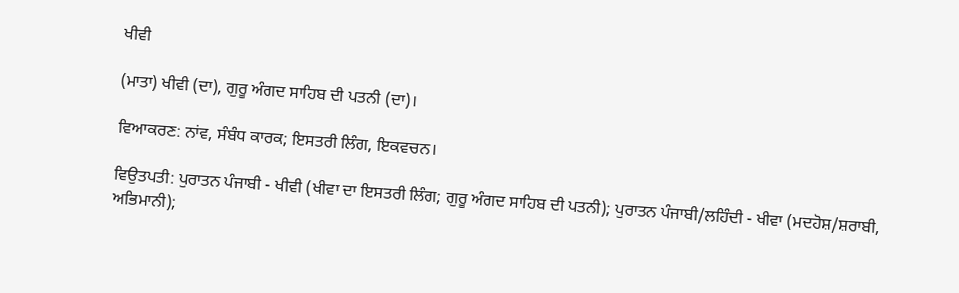ਖੀਵੀ

(ਮਾਤਾ) ਖੀਵੀ (ਦਾ), ਗੁਰੂ ਅੰਗਦ ਸਾਹਿਬ ਦੀ ਪਤਨੀ (ਦਾ)।

ਵਿਆਕਰਣ: ਨਾਂਵ, ਸੰਬੰਧ ਕਾਰਕ; ਇਸਤਰੀ ਲਿੰਗ, ਇਕਵਚਨ।

ਵਿਉਤਪਤੀ: ਪੁਰਾਤਨ ਪੰਜਾਬੀ - ਖੀਵੀ (ਖੀਵਾ ਦਾ ਇਸਤਰੀ ਲਿੰਗ; ਗੁਰੂ ਅੰਗਦ ਸਾਹਿਬ ਦੀ ਪਤਨੀ); ਪੁਰਾਤਨ ਪੰਜਾਬੀ/ਲਹਿੰਦੀ - ਖੀਵਾ (ਮਦਹੋਸ਼/ਸ਼ਰਾਬੀ, ਅਭਿਮਾਨੀ);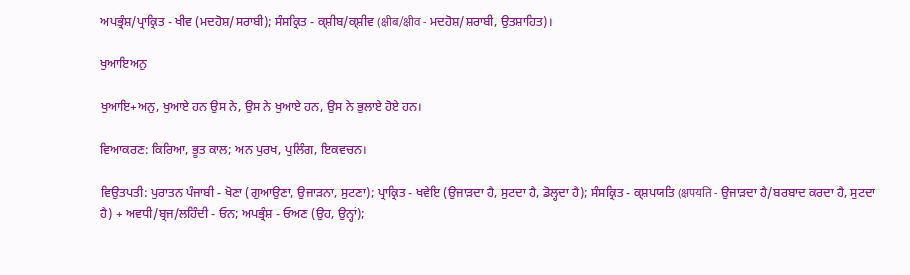ਅਪਭ੍ਰੰਸ਼/ਪ੍ਰਾਕ੍ਰਿਤ - ਖੀਵ (ਮਦਹੋਸ਼/ਸਰਾਬੀ); ਸੰਸਕ੍ਰਿਤ - ਕ੍ਸ਼ੀਬ/ਕ੍ਸ਼ੀਵ (क्षीब/क्षीव - ਮਦਹੋਸ਼/ਸ਼ਰਾਬੀ, ਉਤਸ਼ਾਹਿਤ)।

ਖੁਆਇਅਨੁ

ਖੁਆਇ+ਅਨੁ, ਖੁਆਏ ਹਨ ਉਸ ਨੇ, ਉਸ ਨੇ ਖੁਆਏ ਹਨ, ਉਸ ਨੇ ਭੁਲਾਏ ਹੋਏ ਹਨ।

ਵਿਆਕਰਣ: ਕਿਰਿਆ, ਭੂਤ ਕਾਲ; ਅਨ ਪੁਰਖ, ਪੁਲਿੰਗ, ਇਕਵਚਨ।

ਵਿਉਤਪਤੀ: ਪੁਰਾਤਨ ਪੰਜਾਬੀ - ਖੋਣਾ (ਗੁਆਉਣਾ, ਉਜਾੜਨਾ, ਸੁਟਣਾ); ਪ੍ਰਾਕ੍ਰਿਤ - ਖਵੇਇ (ਉਜਾੜਦਾ ਹੈ, ਸੁਟਦਾ ਹੈ, ਡੋਲ੍ਹਦਾ ਹੈ); ਸੰਸਕ੍ਰਿਤ - ਕ੍ਸ਼ਪਯਤਿ (क्षपयति - ਉਜਾੜਦਾ ਹੈ/ਬਰਬਾਦ ਕਰਦਾ ਹੈ, ਸੁਟਦਾ ਹੈ) + ਅਵਧੀ/ਬ੍ਰਜ/ਲਹਿੰਦੀ - ਓਨ; ਅਪਭ੍ਰੰਸ਼ - ਓਅਣ (ਉਹ, ਉਨ੍ਹਾਂ);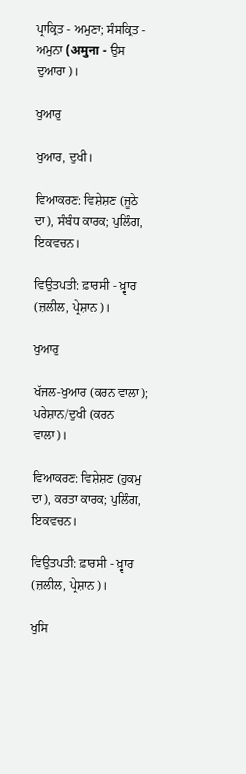ਪ੍ਰਾਕ੍ਰਿਤ - ਅਮੁਣਾ; ਸੰਸਕ੍ਰਿਤ - ਅਮੁਨਾ (अमुना - ਉਸ ਦੁਆਰਾ)।

ਖੁਆਰੁ

ਖੁਆਰ, ਦੁਖੀ।

ਵਿਆਕਰਣ: ਵਿਸ਼ੇਸ਼ਣ (ਜੂਠੇ ਦਾ), ਸੰਬੰਧ ਕਾਰਕ; ਪੁਲਿੰਗ, ਇਕਵਚਨ।

ਵਿਉਤਪਤੀ: ਫ਼ਾਰਸੀ - ਖ਼੍ਵਾਰ (ਜ਼ਲੀਲ, ਪ੍ਰੇਸ਼ਾਨ)।

ਖੁਆਰੁ

ਖੱਜਲ-ਖੁਆਰ (ਕਰਨ ਵਾਲਾ); ਪਰੇਸ਼ਾਨ/ਦੁਖੀ (ਕਰਨ ਵਾਲਾ)।

ਵਿਆਕਰਣ: ਵਿਸ਼ੇਸ਼ਣ (ਹੁਕਮੁ ਦਾ), ਕਰਤਾ ਕਾਰਕ; ਪੁਲਿੰਗ, ਇਕਵਚਨ।

ਵਿਉਤਪਤੀ: ਫ਼ਾਰਸੀ - ਖ਼੍ਵਾਰ (ਜ਼ਲੀਲ, ਪ੍ਰੇਸ਼ਾਨ)।

ਖੁਸਿ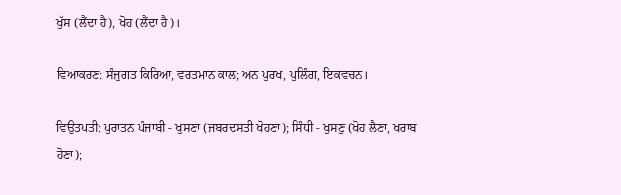ਖੁੱਸ (ਲੈਂਦਾ ਹੈ), ਖੋਹ (ਲੈਂਦਾ ਹੈ)।

ਵਿਆਕਰਣ: ਸੰਜੁਗਤ ਕਿਰਿਆ, ਵਰਤਮਾਨ ਕਾਲ; ਅਨ ਪੁਰਖ, ਪੁਲਿੰਗ, ਇਕਵਚਨ।

ਵਿਉਤਪਤੀ: ਪੁਰਾਤਨ ਪੰਜਾਬੀ - ਖੁਸਣਾ (ਜਬਰਦਸਤੀ ਖੋਹਣਾ); ਸਿੰਧੀ - ਖੁਸਣੁ (ਖੋਹ ਲੈਣਾ, ਖਰਾਬ ਹੋਣਾ);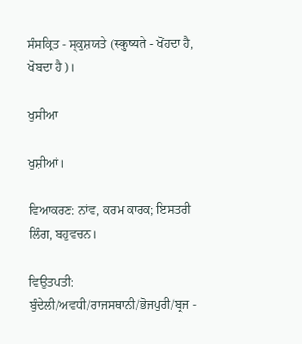ਸੰਸਕ੍ਰਿਤ - ਸ੍ਕੁਸ਼ਯਤੇ (स्कुष्यते - ਖੋਂਹਦਾ ਹੈ, ਖੋਬਦਾ ਹੈ)।

ਖੁਸੀਆ

ਖੁਸ਼ੀਆਂ।

ਵਿਆਕਰਣ: ਨਾਂਵ, ਕਰਮ ਕਾਰਕ; ਇਸਤਰੀ ਲਿੰਗ, ਬਹੁਵਚਨ।

ਵਿਉਤਪਤੀ: ਬੁੰਦੇਲੀ/ਅਵਧੀ/ਰਾਜਸਥਾਨੀ/ਭੋਜਪੁਰੀ/ਬ੍ਰਜ -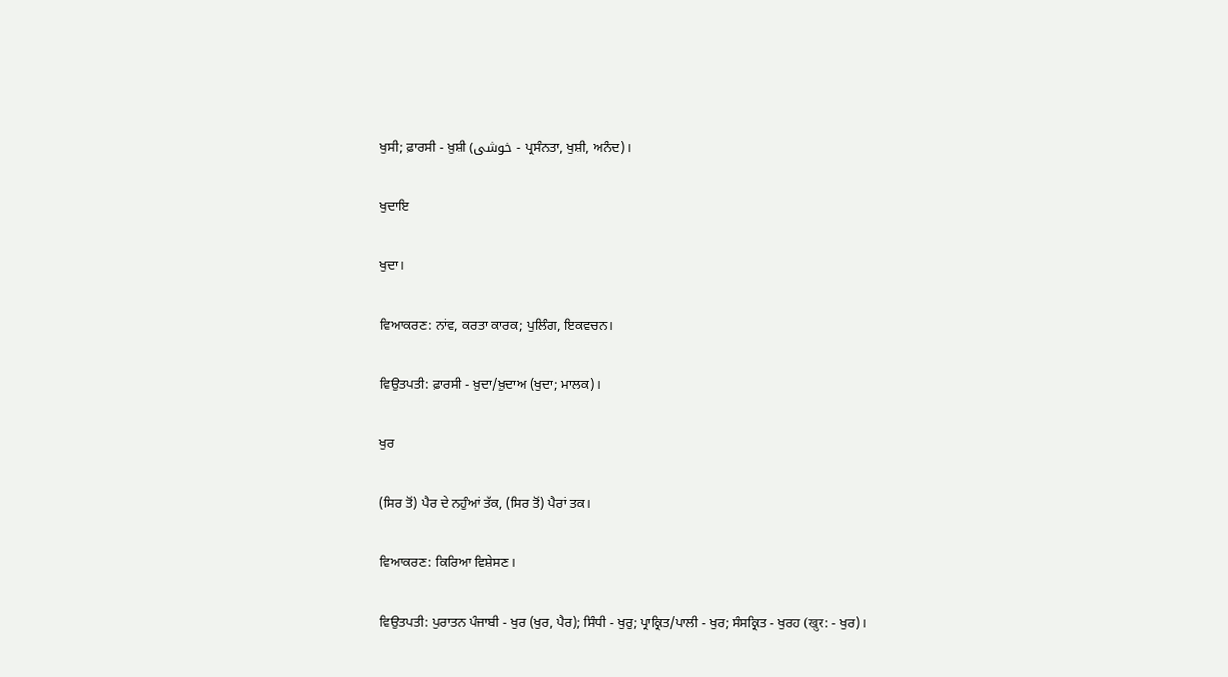ਖੁਸੀ; ਫ਼ਾਰਸੀ - ਖ਼ੁਸ਼ੀ (خوشی - ਪ੍ਰਸੰਨਤਾ, ਖੁਸ਼ੀ, ਅਨੰਦ)।

ਖੁਦਾਇ

ਖੁਦਾ।

ਵਿਆਕਰਣ: ਨਾਂਵ, ਕਰਤਾ ਕਾਰਕ; ਪੁਲਿੰਗ, ਇਕਵਚਨ।

ਵਿਉਤਪਤੀ: ਫ਼ਾਰਸੀ - ਖ਼ੁਦਾ/ਖ਼ੁਦਾਅ (ਖੁਦਾ; ਮਾਲਕ)।

ਖੁਰ

(ਸਿਰ ਤੋਂ) ਪੈਰ ਦੇ ਨਹੁੰਆਂ ਤੱਕ, (ਸਿਰ ਤੋਂ) ਪੈਰਾਂ ਤਕ।

ਵਿਆਕਰਣ: ਕਿਰਿਆ ਵਿਸ਼ੇਸਣ।

ਵਿਉਤਪਤੀ: ਪੁਰਾਤਨ ਪੰਜਾਬੀ - ਖੁਰ (ਖੁਰ, ਪੈਰ); ਸਿੰਧੀ - ਖੁਰੁ; ਪ੍ਰਾਕ੍ਰਿਤ/ਪਾਲੀ - ਖੁਰ; ਸੰਸਕ੍ਰਿਤ - ਖੁਰਹ (खुर: - ਖੁਰ)।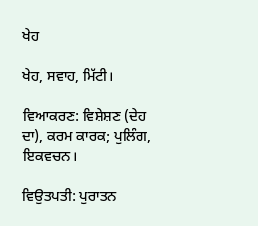ਖੇਹ

ਖੇਹ, ਸਵਾਹ, ਮਿੱਟੀ।

ਵਿਆਕਰਣ: ਵਿਸ਼ੇਸ਼ਣ (ਦੇਹ ਦਾ), ਕਰਮ ਕਾਰਕ; ਪੁਲਿੰਗ, ਇਕਵਚਨ।

ਵਿਉਤਪਤੀ: ਪੁਰਾਤਨ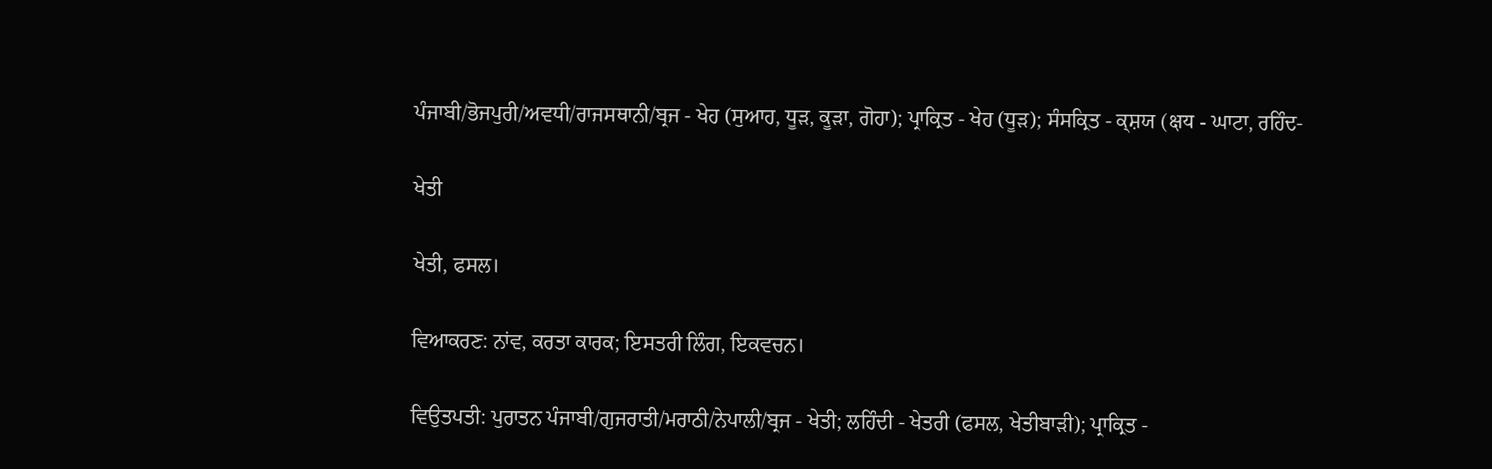ਪੰਜਾਬੀ/ਭੋਜਪੁਰੀ/ਅਵਧੀ/ਰਾਜਸਥਾਨੀ/ਬ੍ਰਜ - ਖੇਹ (ਸੁਆਹ, ਧੂੜ, ਕੂੜਾ, ਗੋਹਾ); ਪ੍ਰਾਕ੍ਰਿਤ - ਖੇਹ (ਧੂੜ); ਸੰਸਕ੍ਰਿਤ - ਕ੍ਸ਼ਯ (क्षय - ਘਾਟਾ, ਰਹਿੰਦ-

ਖੇਤੀ

ਖੇਤੀ, ਫਸਲ।

ਵਿਆਕਰਣ: ਨਾਂਵ, ਕਰਤਾ ਕਾਰਕ; ਇਸਤਰੀ ਲਿੰਗ, ਇਕਵਚਨ।

ਵਿਉਤਪਤੀ: ਪੁਰਾਤਨ ਪੰਜਾਬੀ/ਗੁਜਰਾਤੀ/ਮਰਾਠੀ/ਨੇਪਾਲੀ/ਬ੍ਰਜ - ਖੇਤੀ; ਲਹਿੰਦੀ - ਖੇਤਰੀ (ਫਸਲ, ਖੇਤੀਬਾੜੀ); ਪ੍ਰਾਕ੍ਰਿਤ -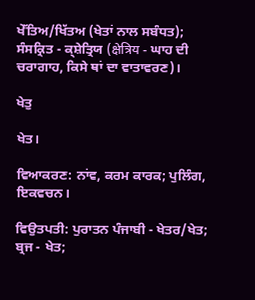ਖੇੱਤਿਅ/ਖਿੱਤਅ (ਖੇਤਾਂ ਨਾਲ ਸਬੰਧਤ); ਸੰਸਕ੍ਰਿਤ - ਕ੍ਸ਼ੇਤ੍ਰਿਯ (क्षेत्रिय - ਘਾਹ ਦੀ ਚਰਾਗਾਹ, ਕਿਸੇ ਥਾਂ ਦਾ ਵਾਤਾਵਰਣ)।

ਖੇਤੁ

ਖੇਤ।

ਵਿਆਕਰਣ: ਨਾਂਵ, ਕਰਮ ਕਾਰਕ; ਪੁਲਿੰਗ, ਇਕਵਚਨ।

ਵਿਉਤਪਤੀ: ਪੁਰਾਤਨ ਪੰਜਾਬੀ - ਖੇਤਰ/ਖੇਤ; ਬ੍ਰਜ - ਖੇਤ;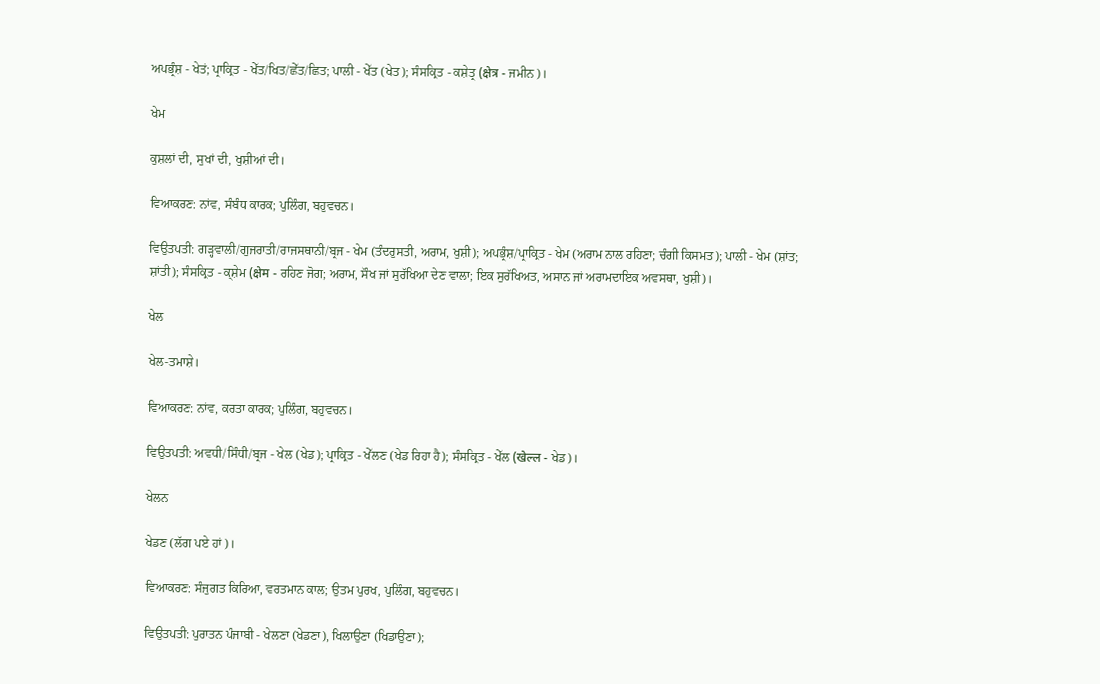ਅਪਭ੍ਰੰਸ਼ - ਖੇਤਂ; ਪ੍ਰਾਕ੍ਰਿਤ - ਖੇੱਤ/ਖਿਤ/ਛੇੱਤ/ਛਿਤ; ਪਾਲੀ - ਖੇੱਤ (ਖੇਤ); ਸੰਸਕ੍ਰਿਤ - ਕਸ਼ੇਤ੍ਰ (क्षेत्र - ਜਮੀਨ)।

ਖੇਮ

ਕੁਸ਼ਲਾਂ ਦੀ, ਸੁਖਾਂ ਦੀ, ਖੁਸ਼ੀਆਂ ਦੀ।

ਵਿਆਕਰਣ: ਨਾਂਵ, ਸੰਬੰਧ ਕਾਰਕ; ਪੁਲਿੰਗ, ਬਹੁਵਚਨ।

ਵਿਉਤਪਤੀ: ਗੜ੍ਹਵਾਲੀ/ਗੁਜਰਾਤੀ/ਰਾਜਸਥਾਨੀ/ਬ੍ਰਜ - ਖੇਮ (ਤੰਦਰੁਸਤੀ, ਅਰਾਮ, ਖੁਸ਼ੀ); ਅਪਭ੍ਰੰਸ਼/ਪ੍ਰਾਕ੍ਰਿਤ - ਖੇਮ (ਅਰਾਮ ਨਾਲ ਰਹਿਣਾ; ਚੰਗੀ ਕਿਸਮਤ); ਪਾਲੀ - ਖੇਮ (ਸ਼ਾਂਤ; ਸ਼ਾਂਤੀ); ਸੰਸਕ੍ਰਿਤ - ਕ੍ਸ਼ੇਮ (क्षेम - ਰਹਿਣ ਜੋਗ; ਅਰਾਮ, ਸੌਖ ਜਾਂ ਸੁਰੱਖਿਆ ਦੇਣ ਵਾਲਾ; ਇਕ ਸੁਰੱਖਿਅਤ, ਅਸਾਨ ਜਾਂ ਅਰਾਮਦਾਇਕ ਅਵਸਥਾ, ਖੁਸ਼ੀ)।

ਖੇਲ

ਖੇਲ-ਤਮਾਸ਼ੇ।

ਵਿਆਕਰਣ: ਨਾਂਵ, ਕਰਤਾ ਕਾਰਕ; ਪੁਲਿੰਗ, ਬਹੁਵਚਨ।

ਵਿਉਤਪਤੀ: ਅਵਧੀ/ਸਿੰਧੀ/ਬ੍ਰਜ - ਖੇਲ (ਖੇਡ); ਪ੍ਰਾਕ੍ਰਿਤ - ਖੇੱਲਣ (ਖੇਡ ਰਿਹਾ ਹੈ); ਸੰਸਕ੍ਰਿਤ - ਖੇੱਲ (खेल्ल - ਖੇਡ)।

ਖੇਲਨ

ਖੇਡਣ (ਲੱਗ ਪਏ ਹਾਂ)।

ਵਿਆਕਰਣ: ਸੰਜੁਗਤ ਕਿਰਿਆ, ਵਰਤਮਾਨ ਕਾਲ; ਉਤਮ ਪੁਰਖ, ਪੁਲਿੰਗ, ਬਹੁਵਚਨ।

ਵਿਉਤਪਤੀ: ਪੁਰਾਤਨ ਪੰਜਾਬੀ - ਖੇਲਣਾ (ਖੇਡਣਾ), ਖਿਲਾਉਣਾ (ਖਿਡਾਉਣਾ);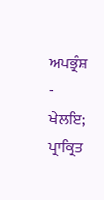ਅਪਭ੍ਰੰਸ਼ - ਖੇਲਇ; ਪ੍ਰਾਕ੍ਰਿਤ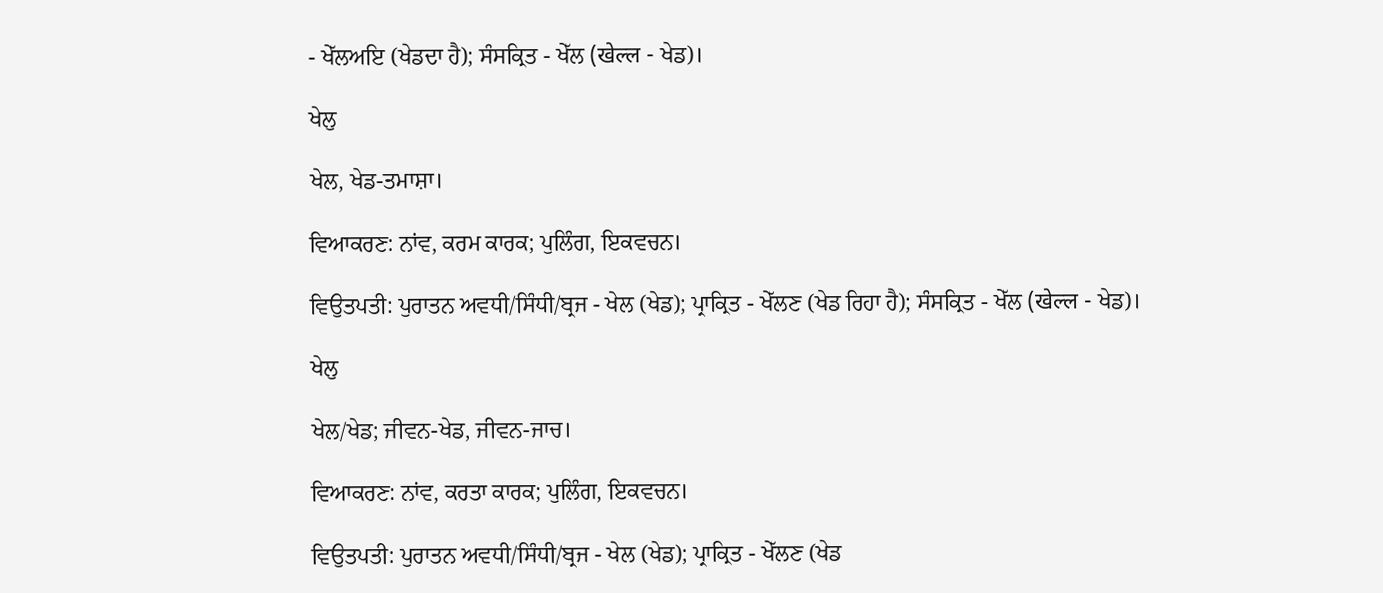- ਖੇੱਲਅਇ (ਖੇਡਦਾ ਹੈ); ਸੰਸਕ੍ਰਿਤ - ਖੇੱਲ (खेल्ल - ਖੇਡ)।

ਖੇਲੁ

ਖੇਲ, ਖੇਡ-ਤਮਾਸ਼ਾ।

ਵਿਆਕਰਣ: ਨਾਂਵ, ਕਰਮ ਕਾਰਕ; ਪੁਲਿੰਗ, ਇਕਵਚਨ।

ਵਿਉਤਪਤੀ: ਪੁਰਾਤਨ ਅਵਧੀ/ਸਿੰਧੀ/ਬ੍ਰਜ - ਖੇਲ (ਖੇਡ); ਪ੍ਰਾਕ੍ਰਿਤ - ਖੇੱਲਣ (ਖੇਡ ਰਿਹਾ ਹੈ); ਸੰਸਕ੍ਰਿਤ - ਖੇੱਲ (खेल्ल - ਖੇਡ)।

ਖੇਲੁ

ਖੇਲ/ਖੇਡ; ਜੀਵਨ-ਖੇਡ, ਜੀਵਨ-ਜਾਚ।

ਵਿਆਕਰਣ: ਨਾਂਵ, ਕਰਤਾ ਕਾਰਕ; ਪੁਲਿੰਗ, ਇਕਵਚਨ।

ਵਿਉਤਪਤੀ: ਪੁਰਾਤਨ ਅਵਧੀ/ਸਿੰਧੀ/ਬ੍ਰਜ - ਖੇਲ (ਖੇਡ); ਪ੍ਰਾਕ੍ਰਿਤ - ਖੇੱਲਣ (ਖੇਡ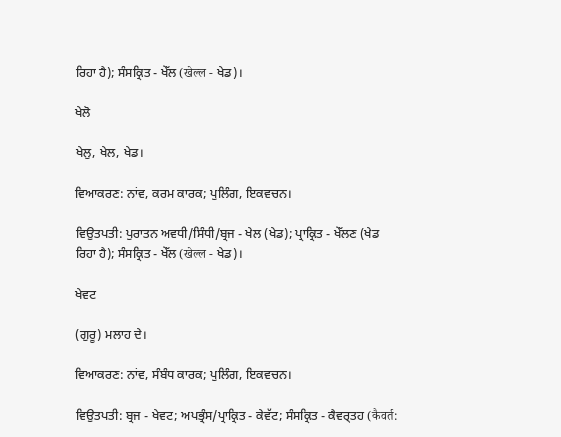ਰਿਹਾ ਹੈ); ਸੰਸਕ੍ਰਿਤ - ਖੇੱਲ (खेल्ल - ਖੇਡ)।

ਖੇਲੋ

ਖੇਲੁ, ਖੇਲ, ਖੇਡ।

ਵਿਆਕਰਣ: ਨਾਂਵ, ਕਰਮ ਕਾਰਕ; ਪੁਲਿੰਗ, ਇਕਵਚਨ।

ਵਿਉਤਪਤੀ: ਪੁਰਾਤਨ ਅਵਧੀ/ਸਿੰਧੀ/ਬ੍ਰਜ - ਖੇਲ (ਖੇਡ); ਪ੍ਰਾਕ੍ਰਿਤ - ਖੇੱਲਣ (ਖੇਡ ਰਿਹਾ ਹੈ); ਸੰਸਕ੍ਰਿਤ - ਖੇੱਲ (खेल्ल - ਖੇਡ)।

ਖੇਵਟ

(ਗੁਰੂ) ਮਲਾਹ ਦੇ।

ਵਿਆਕਰਣ: ਨਾਂਵ, ਸੰਬੰਧ ਕਾਰਕ; ਪੁਲਿੰਗ, ਇਕਵਚਨ।

ਵਿਉਤਪਤੀ: ਬ੍ਰਜ - ਖੇਵਟ; ਅਪਭ੍ਰੰਸ/ਪ੍ਰਾਕ੍ਰਿਤ - ਕੇਵੱਟ; ਸੰਸਕ੍ਰਿਤ - ਕੈਵਰ੍ਤਹ (कैवर्त: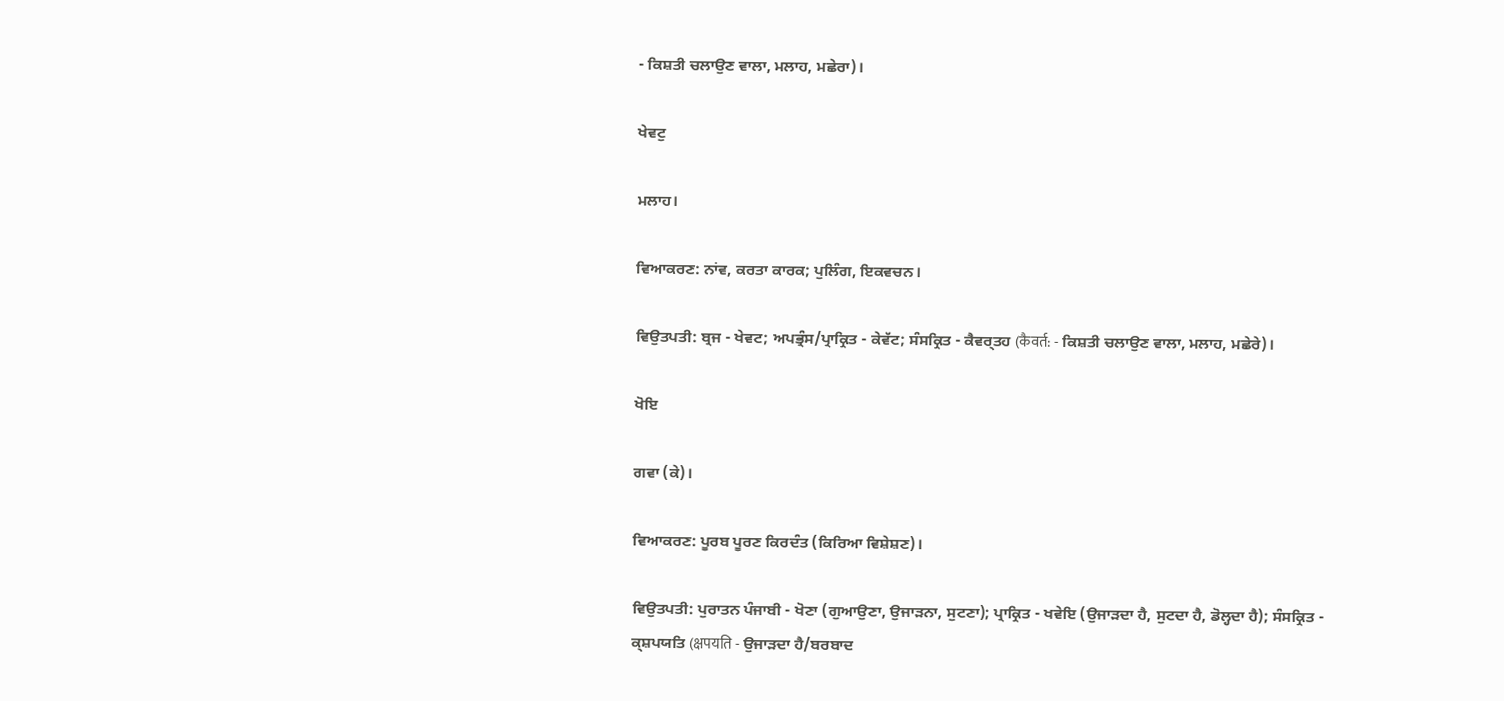- ਕਿਸ਼ਤੀ ਚਲਾਉਣ ਵਾਲਾ, ਮਲਾਹ, ਮਛੇਰਾ)।

ਖੇਵਟੁ

ਮਲਾਹ।

ਵਿਆਕਰਣ: ਨਾਂਵ, ਕਰਤਾ ਕਾਰਕ; ਪੁਲਿੰਗ, ਇਕਵਚਨ।

ਵਿਉਤਪਤੀ: ਬ੍ਰਜ - ਖੇਵਟ; ਅਪਭ੍ਰੰਸ/ਪ੍ਰਾਕ੍ਰਿਤ - ਕੇਵੱਟ; ਸੰਸਕ੍ਰਿਤ - ਕੈਵਰ੍ਤਹ (कैवर्त: - ਕਿਸ਼ਤੀ ਚਲਾਉਣ ਵਾਲਾ, ਮਲਾਹ, ਮਛੇਰੇ)।

ਖੋਇ

ਗਵਾ (ਕੇ)।

ਵਿਆਕਰਣ: ਪੂਰਬ ਪੂਰਣ ਕਿਰਦੰਤ (ਕਿਰਿਆ ਵਿਸ਼ੇਸ਼ਣ)।

ਵਿਉਤਪਤੀ: ਪੁਰਾਤਨ ਪੰਜਾਬੀ - ਖੋਣਾ (ਗੁਆਉਣਾ, ਉਜਾੜਨਾ, ਸੁਟਣਾ); ਪ੍ਰਾਕ੍ਰਿਤ - ਖਵੇਇ (ਉਜਾੜਦਾ ਹੈ, ਸੁਟਦਾ ਹੈ, ਡੋਲ੍ਹਦਾ ਹੈ); ਸੰਸਕ੍ਰਿਤ - ਕ੍ਸ਼ਪਯਤਿ (क्षपयति - ਉਜਾੜਦਾ ਹੈ/ਬਰਬਾਦ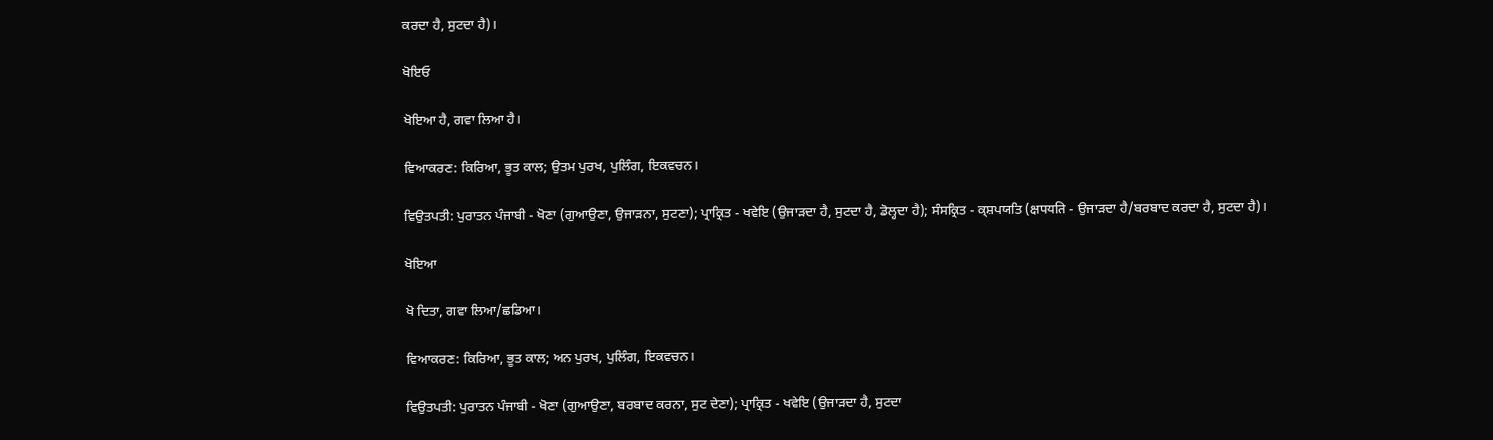ਕਰਦਾ ਹੈ, ਸੁਟਦਾ ਹੈ)।

ਖੋਇਓ

ਖੋਇਆ ਹੈ, ਗਵਾ ਲਿਆ ਹੈ।

ਵਿਆਕਰਣ: ਕਿਰਿਆ, ਭੂਤ ਕਾਲ; ਉਤਮ ਪੁਰਖ, ਪੁਲਿੰਗ, ਇਕਵਚਨ।

ਵਿਉਤਪਤੀ: ਪੁਰਾਤਨ ਪੰਜਾਬੀ - ਖੋਣਾ (ਗੁਆਉਣਾ, ਉਜਾੜਨਾ, ਸੁਟਣਾ); ਪ੍ਰਾਕ੍ਰਿਤ - ਖਵੇਇ (ਉਜਾੜਦਾ ਹੈ, ਸੁਟਦਾ ਹੈ, ਡੋਲ੍ਹਦਾ ਹੈ); ਸੰਸਕ੍ਰਿਤ - ਕ੍ਸ਼ਪਯਤਿ (क्षपयति - ਉਜਾੜਦਾ ਹੈ/ਬਰਬਾਦ ਕਰਦਾ ਹੈ, ਸੁਟਦਾ ਹੈ)।

ਖੋਇਆ

ਖੋ ਦਿਤਾ, ਗਵਾ ਲਿਆ/ਛਡਿਆ।

ਵਿਆਕਰਣ: ਕਿਰਿਆ, ਭੂਤ ਕਾਲ; ਅਨ ਪੁਰਖ, ਪੁਲਿੰਗ, ਇਕਵਚਨ।

ਵਿਉਤਪਤੀ: ਪੁਰਾਤਨ ਪੰਜਾਬੀ - ਖੋਣਾ (ਗੁਆਉਣਾ, ਬਰਬਾਦ ਕਰਨਾ, ਸੁਟ ਦੇਣਾ); ਪ੍ਰਾਕ੍ਰਿਤ - ਖਵੇਇ (ਉਜਾੜਦਾ ਹੈ, ਸੁਟਦਾ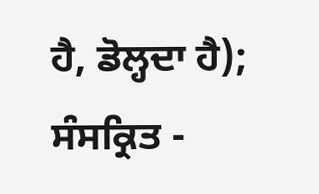ਹੈ, ਡੋਲ੍ਹਦਾ ਹੈ); ਸੰਸਕ੍ਰਿਤ -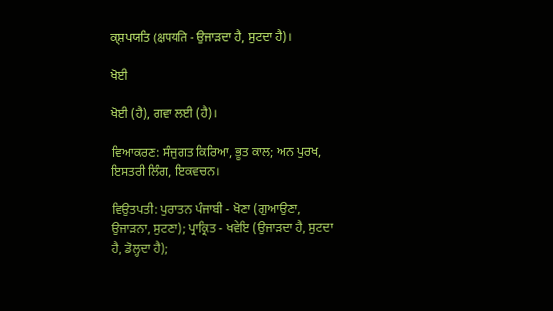ਕ੍ਸ਼ਪਯਤਿ (क्षपयति - ਉਜਾੜਦਾ ਹੈ, ਸੁਟਦਾ ਹੈ)।

ਖੋਈ

ਖੋਈ (ਹੈ), ਗਵਾ ਲਈ (ਹੈ)।

ਵਿਆਕਰਣ: ਸੰਜੁਗਤ ਕਿਰਿਆ, ਭੂਤ ਕਾਲ; ਅਨ ਪੁਰਖ, ਇਸਤਰੀ ਲਿੰਗ, ਇਕਵਚਨ।

ਵਿਉਤਪਤੀ: ਪੁਰਾਤਨ ਪੰਜਾਬੀ - ਖੋਣਾ (ਗੁਆਉਣਾ, ਉਜਾੜਨਾ, ਸੁਟਣਾ); ਪ੍ਰਾਕ੍ਰਿਤ - ਖਵੇਇ (ਉਜਾੜਦਾ ਹੈ, ਸੁਟਦਾ ਹੈ, ਡੋਲ੍ਹਦਾ ਹੈ);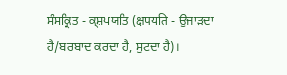ਸੰਸਕ੍ਰਿਤ - ਕ੍ਸ਼ਪਯਤਿ (क्षपयति - ਉਜਾੜਦਾ ਹੈ/ਬਰਬਾਦ ਕਰਦਾ ਹੈ, ਸੁਟਦਾ ਹੈ)।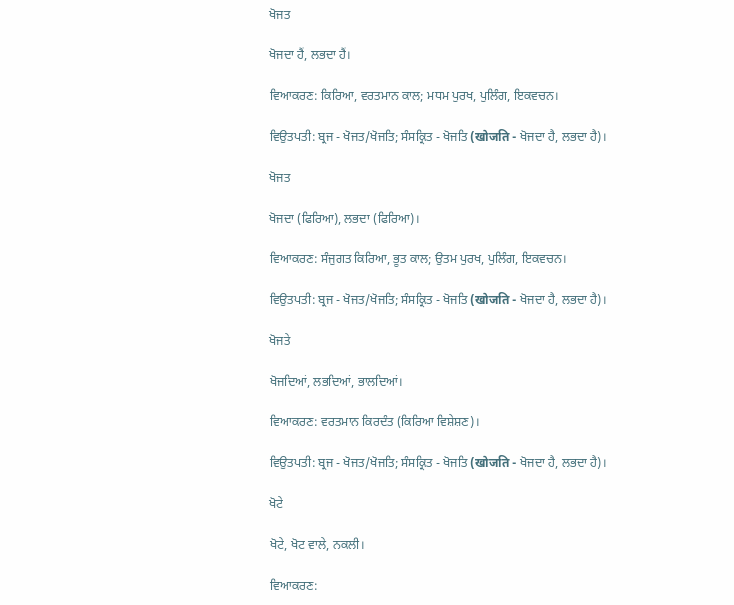ਖੋਜਤ

ਖੋਜਦਾ ਹੈਂ, ਲਭਦਾ ਹੈਂ।

ਵਿਆਕਰਣ: ਕਿਰਿਆ, ਵਰਤਮਾਨ ਕਾਲ; ਮਧਮ ਪੁਰਖ, ਪੁਲਿੰਗ, ਇਕਵਚਨ।

ਵਿਉਤਪਤੀ: ਬ੍ਰਜ - ਖੋਜਤ/ਖੋਜਤਿ; ਸੰਸਕ੍ਰਿਤ - ਖੋਜਤਿ (खोजति - ਖੋਜਦਾ ਹੈ, ਲਭਦਾ ਹੈ)।

ਖੋਜਤ

ਖੋਜਦਾ (ਫਿਰਿਆ), ਲਭਦਾ (ਫਿਰਿਆ)।

ਵਿਆਕਰਣ: ਸੰਜੁਗਤ ਕਿਰਿਆ, ਭੂਤ ਕਾਲ; ਉਤਮ ਪੁਰਖ, ਪੁਲਿੰਗ, ਇਕਵਚਨ।

ਵਿਉਤਪਤੀ: ਬ੍ਰਜ - ਖੋਜਤ/ਖੋਜਤਿ; ਸੰਸਕ੍ਰਿਤ - ਖੋਜਤਿ (खोजति - ਖੋਜਦਾ ਹੈ, ਲਭਦਾ ਹੈ)।

ਖੋਜਤੇ

ਖੋਜਦਿਆਂ, ਲਭਦਿਆਂ, ਭਾਲਦਿਆਂ।

ਵਿਆਕਰਣ: ਵਰਤਮਾਨ ਕਿਰਦੰਤ (ਕਿਰਿਆ ਵਿਸ਼ੇਸ਼ਣ)।

ਵਿਉਤਪਤੀ: ਬ੍ਰਜ - ਖੋਜਤ/ਖੋਜਤਿ; ਸੰਸਕ੍ਰਿਤ - ਖੋਜਤਿ (खोजति - ਖੋਜਦਾ ਹੈ, ਲਭਦਾ ਹੈ)।

ਖੋਟੇ

ਖੋਟੇ, ਖੋਟ ਵਾਲੇ, ਨਕਲੀ।

ਵਿਆਕਰਣ: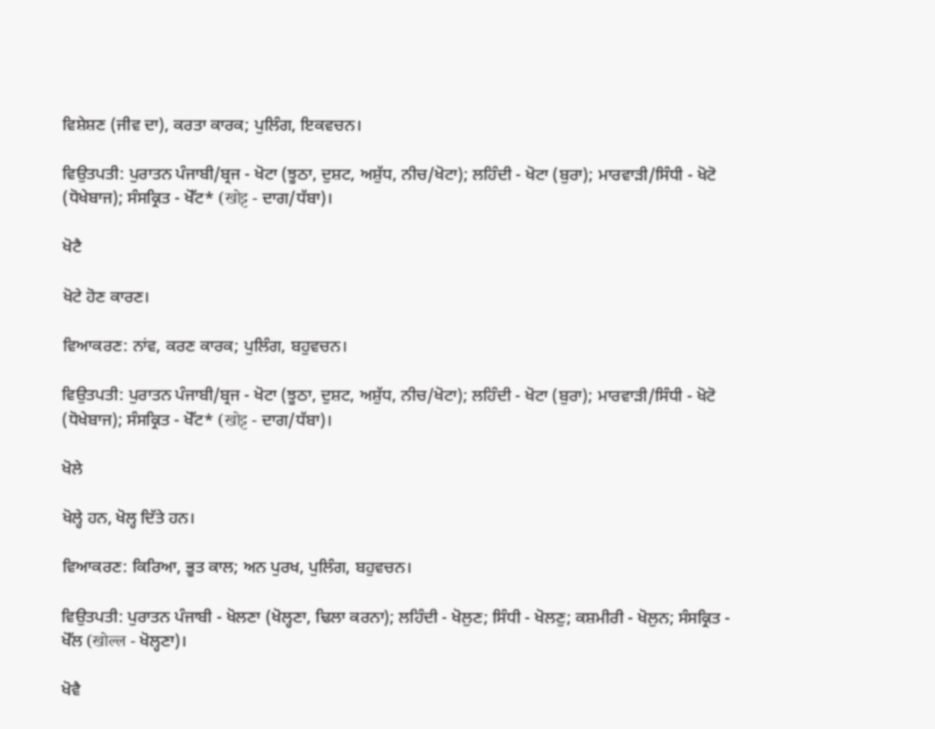ਵਿਸ਼ੇਸ਼ਣ (ਜੀਵ ਦਾ), ਕਰਤਾ ਕਾਰਕ; ਪੁਲਿੰਗ, ਇਕਵਚਨ।

ਵਿਉਤਪਤੀ: ਪੁਰਾਤਨ ਪੰਜਾਬੀ/ਬ੍ਰਜ - ਖੋਟਾ (ਝੂਠਾ, ਦੁਸ਼ਟ, ਅਸ਼ੁੱਧ, ਨੀਚ/ਖੋਟਾ); ਲਹਿੰਦੀ - ਖੋਟਾ (ਬੁਰਾ); ਮਾਰਵਾੜੀ/ਸਿੰਧੀ - ਖੋਟੋ (ਧੋਖੇਬਾਜ); ਸੰਸਕ੍ਰਿਤ - ਖੋੱਟ* (खोट्ट - ਦਾਗ/ਧੱਬਾ)।

ਖੋਟੈ

ਖੋਟੇ ਹੋਣ ਕਾਰਣ।

ਵਿਆਕਰਣ: ਨਾਂਵ, ਕਰਣ ਕਾਰਕ; ਪੁਲਿੰਗ, ਬਹੁਵਚਨ।

ਵਿਉਤਪਤੀ: ਪੁਰਾਤਨ ਪੰਜਾਬੀ/ਬ੍ਰਜ - ਖੋਟਾ (ਝੂਠਾ, ਦੁਸ਼ਟ, ਅਸ਼ੁੱਧ, ਨੀਚ/ਖੋਟਾ); ਲਹਿੰਦੀ - ਖੋਟਾ (ਬੁਰਾ); ਮਾਰਵਾੜੀ/ਸਿੰਧੀ - ਖੋਟੋ (ਧੋਖੇਬਾਜ); ਸੰਸਕ੍ਰਿਤ - ਖੋੱਟ* (खोट्ट - ਦਾਗ/ਧੱਬਾ)।

ਖੋਲੇ

ਖੋਲ੍ਹੇ ਹਨ, ਖੋਲ੍ਹ ਦਿੱਤੇ ਹਨ।

ਵਿਆਕਰਣ: ਕਿਰਿਆ, ਭੂਤ ਕਾਲ; ਅਨ ਪੁਰਖ, ਪੁਲਿੰਗ, ਬਹੁਵਚਨ।

ਵਿਉਤਪਤੀ: ਪੁਰਾਤਨ ਪੰਜਾਬੀ - ਖੋਲਣਾ (ਖੋਲ੍ਹਣਾ, ਢਿਲਾ ਕਰਨਾ); ਲਹਿੰਦੀ - ਖੋਲੁਣ; ਸਿੰਧੀ - ਖੋਲਣੁ; ਕਸ਼ਮੀਰੀ - ਖੋਲੁਨ; ਸੰਸਕ੍ਰਿਤ - ਖੋੱਲ (खोल्ल - ਖੋਲ੍ਹਣਾ)।

ਖੋਵੈ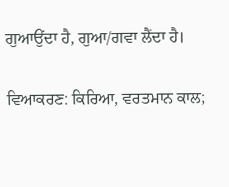ਗੁਆਉਂਦਾ ਹੈ, ਗੁਆ/ਗਵਾ ਲੈਂਦਾ ਹੈ।

ਵਿਆਕਰਣ: ਕਿਰਿਆ, ਵਰਤਮਾਨ ਕਾਲ;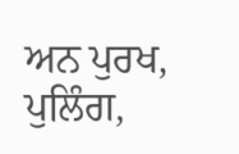ਅਨ ਪੁਰਖ, ਪੁਲਿੰਗ,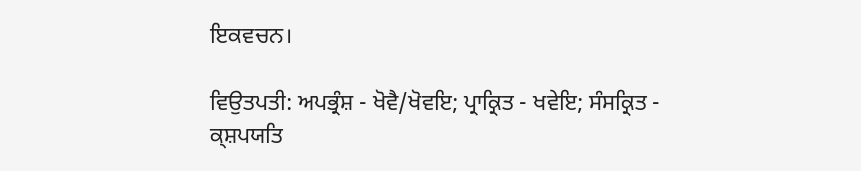ਇਕਵਚਨ।

ਵਿਉਤਪਤੀ: ਅਪਭ੍ਰੰਸ਼ - ਖੋਵੈ/ਖੋਵਇ; ਪ੍ਰਾਕ੍ਰਿਤ - ਖਵੇਇ; ਸੰਸਕ੍ਰਿਤ - ਕ੍ਸ਼ਪਯਤਿ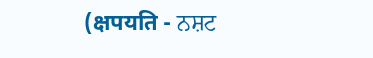(क्षपयति - ਨਸ਼ਟ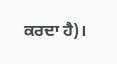ਕਰਦਾ ਹੈ)।